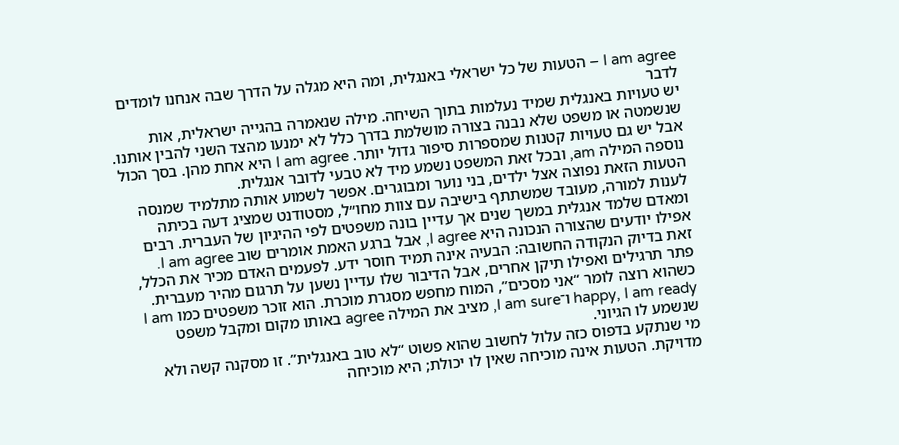I am agree – הטעות של כל ישראלי באנגלית, ומה היא מגלה על הדרך שבה אנחנו לומדים לדבר
יש טעויות באנגלית שמיד נעלמות בתוך השיחה. מילה שנאמרה בהגייה ישראלית, אות שנשמטה או משפט שלא נבנה בצורה מושלמת בדרך כלל לא ימנעו מהצד השני להבין אותנו. אבל יש גם טעויות קטנות שמספרות סיפור גדול יותר. I am agree היא אחת מהן. בסך הכול נוספה המילה am, ובכל זאת המשפט נשמע מיד לא טבעי לדובר אנגלית.
הטעות הזאת נפוצה אצל ילדים, בני נוער ומבוגרים. אפשר לשמוע אותה מתלמיד שמנסה לענות למורה, מעובד שמשתתף בישיבה עם צוות מחו״ל, מסטודנט שמציג דעה בכיתה ומאדם שלמד אנגלית במשך שנים אך עדיין בונה משפטים לפי ההיגיון של העברית. רבים אפילו יודעים שהצורה הנכונה היא I agree, אבל ברגע האמת אומרים שוב I am agree.
זאת בדיוק הנקודה החשובה: הבעיה אינה תמיד חוסר ידע. לפעמים האדם מכיר את הכלל, פתר תרגילים ואפילו תיקן אחרים, אבל הדיבור שלו עדיין נשען על תרגום מהיר מעברית. כשהוא רוצה לומר “אני מסכים”, המוח מחפש מסגרת מוכרת. הוא זוכר משפטים כמו I am happy, I am ready ו־I am sure, מציב את המילה agree באותו מקום ומקבל משפט שנשמע לו הגיוני.
מי שנתקע בדפוס כזה עלול לחשוב שהוא פשוט “לא טוב באנגלית”. זו מסקנה קשה ולא מדויקת. הטעות אינה מוכיחה שאין לו יכולת; היא מוכיחה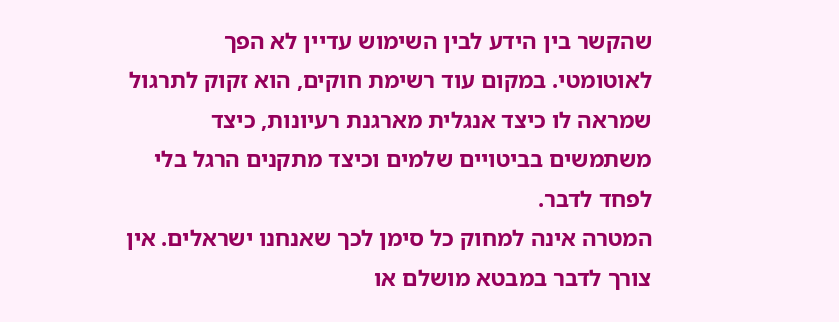שהקשר בין הידע לבין השימוש עדיין לא הפך לאוטומטי. במקום עוד רשימת חוקים, הוא זקוק לתרגול שמראה לו כיצד אנגלית מארגנת רעיונות, כיצד משתמשים בביטויים שלמים וכיצד מתקנים הרגל בלי לפחד לדבר.
המטרה אינה למחוק כל סימן לכך שאנחנו ישראלים. אין צורך לדבר במבטא מושלם או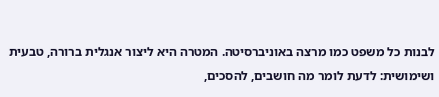לבנות כל משפט כמו מרצה באוניברסיטה. המטרה היא ליצור אנגלית ברורה, טבעית ושימושית: לדעת לומר מה חושבים, להסכים,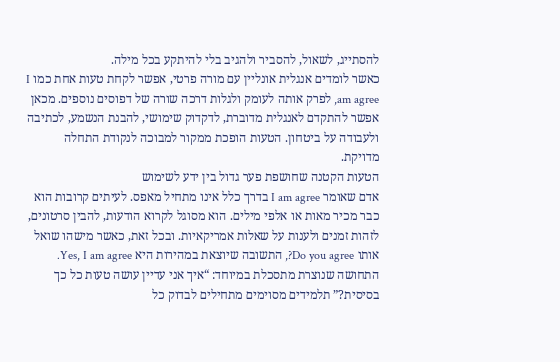להסתייג, לשאול, להסביר ולהגיב בלי להיתקע בכל מילה.
כאשר לומדים אנגלית אונליין עם מורה פרטי, אפשר לקחת טעות אחת כמו I am agree, לפרק אותה לעומק ולגלות דרכה שורה של דפוסים נוספים. מכאן אפשר להתקדם לאנגלית מדוברת, לדקדוק שימושי, להבנת הנשמע, לכתיבה ולעבודה על ביטחון. הטעות הופכת ממקור למבוכה לנקודת התחלה מדויקת.
הטעות הקטנה שחושפת פער גדול בין ידע לשימוש
אדם שאומר I am agree בדרך כלל אינו מתחיל מאפס. לעיתים קרובות הוא כבר מכיר מאות או אלפי מילים. הוא מסוגל לקרוא הודעות, להבין סרטונים, לזהות זמנים ולענות על שאלות אמריקאיות. ובכל זאת, כאשר מישהו שואל אותו Do you agree?, התשובה שיוצאת במהירות היא Yes, I am agree.
התחושה שנוצרת מתסכלת במיוחד: “איך אני עדיין עושה טעות כל כך בסיסית?” תלמידים מסוימים מתחילים לבדוק כל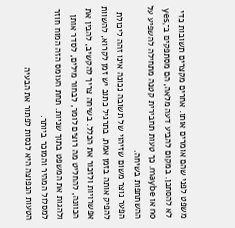משפט לפני שהם אומרים אותו. אחרים מקצרים תשובות כדי לא להסתכן. במקום להביע דעה מלאה, הם מסתפקים ב־yes, no או maybe. כך טעות תחבירית קטנה מתחילה להשפיע על ההשתתפות בשיחה.
הפער נוצר משום שזיהוי של תשובה נכונה אינו זהה ליכולת להפיק אותה בזמן אמת. בתרגיל כתוב יש זמן לקרוא, להשוות אפשרויות ולזכור את הכלל. בשיחה צריך להקשיב, להבין את הכוונה, להחליט מה רוצים לומר, לבחור מילים, לסדר אותן ולהגות את המשפט בתוך שניות. תחת העומס הזה המוח חוזר למסלול המהיר והמוכר ביותר.
הטעות הנפוצה היא לנסות לפתור את הבעיה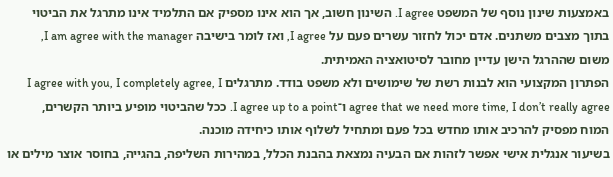באמצעות שינון נוסף של המשפט I agree. השינון חשוב, אך הוא אינו מספיק אם התלמיד אינו מתרגל את הביטוי בתוך מצבים משתנים. אדם יכול לחזור עשרים פעם על I agree, ואז לומר בישיבה I am agree with the manager, משום שההרגל הישן עדיין מחובר לסיטואציה האמיתית.
הפתרון המקצועי הוא לבנות רשת של שימושים ולא משפט בודד. מתרגלים I agree with you, I completely agree, I agree that we need more time, I don’t really agree ו־I agree up to a point. ככל שהביטוי מופיע ביותר הקשרים, המוח מפסיק להרכיב אותו מחדש בכל פעם ומתחיל לשלוף אותו כיחידה מוכנה.
בשיעור אנגלית אישי אפשר לזהות אם הבעיה נמצאת בהבנת הכלל, במהירות השליפה, בהגייה, בחוסר אוצר מילים או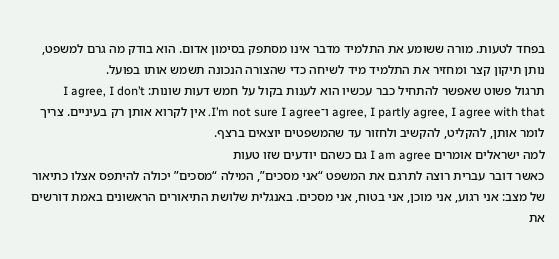בפחד לטעות. מורה ששומע את התלמיד מדבר אינו מסתפק בסימון אדום. הוא בודק מה גרם למשפט, נותן תיקון קצר ומחזיר את התלמיד מיד לשיחה כדי שהצורה הנכונה תשמש אותו בפועל.
תרגול פשוט שאפשר להתחיל כבר עכשיו הוא לענות בקול על חמש דעות שונות: I agree, I don’t agree, I partly agree, I agree with that ו־I’m not sure I agree. אין לקרוא אותן רק בעיניים. צריך לומר אותן, להקליט, להקשיב ולחזור עד שהמשפטים יוצאים ברצף.
למה ישראלים אומרים I am agree גם כשהם יודעים שזו טעות
כאשר דובר עברית רוצה לתרגם את המשפט “אני מסכים”, המילה “מסכים” יכולה להיתפס אצלו כתיאור של מצב: אני רגוע, אני מוכן, אני בטוח, אני מסכים. באנגלית שלושת התיאורים הראשונים באמת דורשים את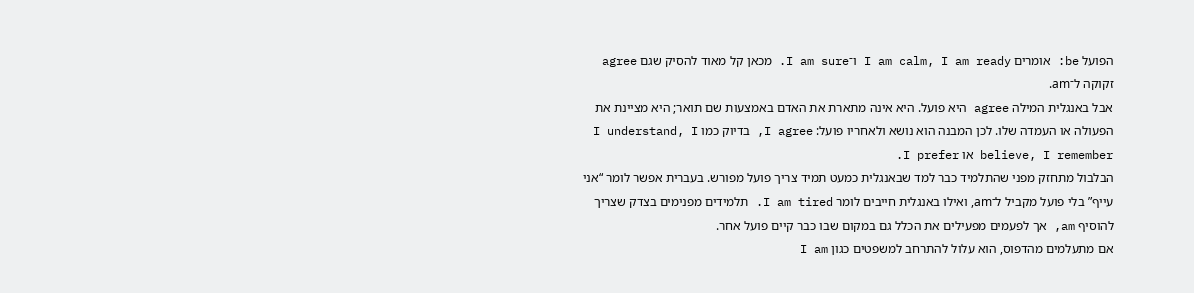הפועל be: אומרים I am calm, I am ready ו־I am sure. מכאן קל מאוד להסיק שגם agree זקוקה ל־am.
אבל באנגלית המילה agree היא פועל. היא אינה מתארת את האדם באמצעות שם תואר; היא מציינת את הפעולה או העמדה שלו. לכן המבנה הוא נושא ולאחריו פועל: I agree, בדיוק כמו I understand, I believe, I remember או I prefer.
הבלבול מתחזק מפני שהתלמיד כבר למד שבאנגלית כמעט תמיד צריך פועל מפורש. בעברית אפשר לומר “אני עייף” בלי פועל מקביל ל־am, ואילו באנגלית חייבים לומר I am tired. תלמידים מפנימים בצדק שצריך להוסיף am, אך לפעמים מפעילים את הכלל גם במקום שבו כבר קיים פועל אחר.
אם מתעלמים מהדפוס, הוא עלול להתרחב למשפטים כגון I am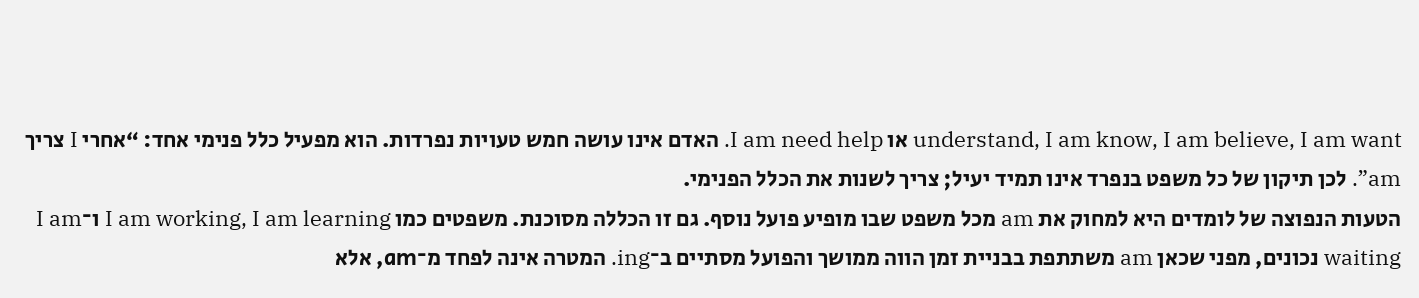understand, I am know, I am believe, I am want או I am need help. האדם אינו עושה חמש טעויות נפרדות. הוא מפעיל כלל פנימי אחד: “אחרי I צריך am”. לכן תיקון של כל משפט בנפרד אינו תמיד יעיל; צריך לשנות את הכלל הפנימי.
הטעות הנפוצה של לומדים היא למחוק את am מכל משפט שבו מופיע פועל נוסף. גם זו הכללה מסוכנת. משפטים כמו I am working, I am learning ו־I am waiting נכונים, מפני שכאן am משתתפת בבניית זמן הווה ממושך והפועל מסתיים ב־ing. המטרה אינה לפחד מ־am, אלא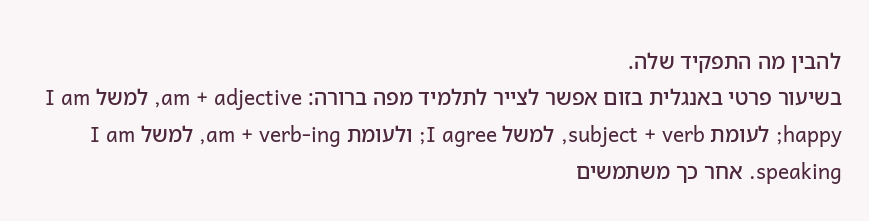להבין מה התפקיד שלה.
בשיעור פרטי באנגלית בזום אפשר לצייר לתלמיד מפה ברורה: am + adjective, למשל I am happy; לעומת subject + verb, למשל I agree; ולעומת am + verb-ing, למשל I am speaking. אחר כך משתמשים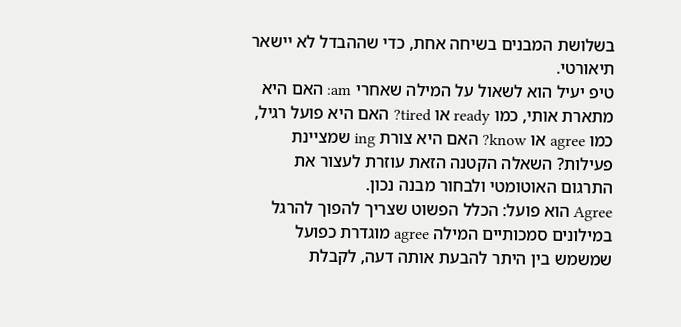בשלושת המבנים בשיחה אחת, כדי שההבדל לא יישאר תיאורטי.
טיפ יעיל הוא לשאול על המילה שאחרי am: האם היא מתארת אותי, כמו ready או tired? האם היא פועל רגיל, כמו agree או know? האם היא צורת ing שמציינת פעילות? השאלה הקטנה הזאת עוזרת לעצור את התרגום האוטומטי ולבחור מבנה נכון.
Agree הוא פועל: הכלל הפשוט שצריך להפוך להרגל
במילונים סמכותיים המילה agree מוגדרת כפועל שמשמש בין היתר להבעת אותה דעה, לקבלת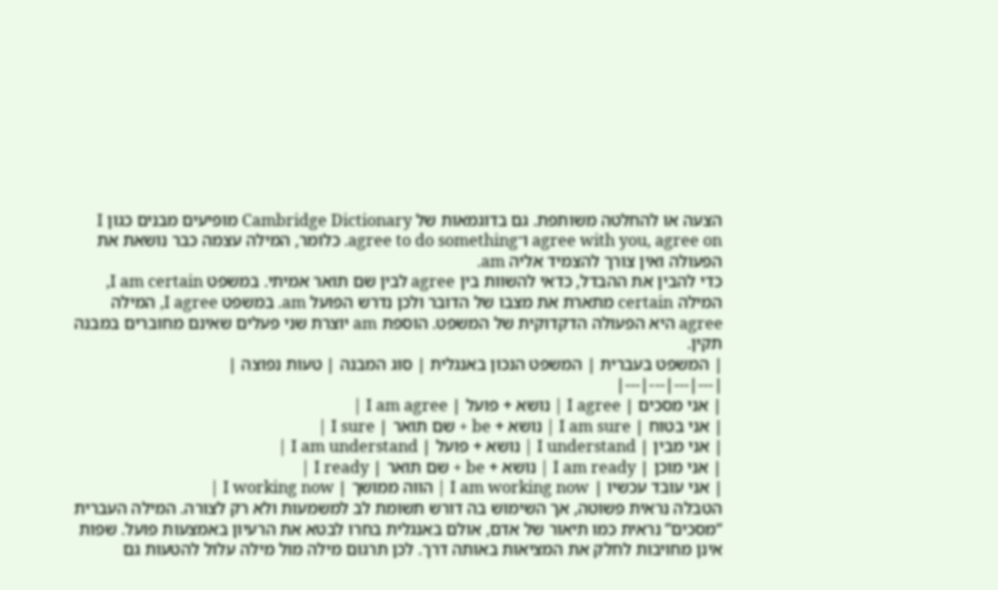הצעה או להחלטה משותפת. גם בדוגמאות של Cambridge Dictionary מופיעים מבנים כגון I agree with you, agree on ו־agree to do something. כלומר, המילה עצמה כבר נושאת את הפעולה ואין צורך להצמיד אליה am.
כדי להבין את ההבדל, כדאי להשוות בין agree לבין שם תואר אמיתי. במשפט I am certain, המילה certain מתארת את מצבו של הדובר ולכן נדרש הפועל am. במשפט I agree, המילה agree היא הפעולה הדקדוקית של המשפט. הוספת am יוצרת שני פעלים שאינם מחוברים במבנה תקין.
| המשפט בעברית | המשפט הנכון באנגלית | סוג המבנה | טעות נפוצה |
|---|---|---|---|
| אני מסכים | I agree | נושא + פועל | I am agree |
| אני בטוח | I am sure | נושא + be + שם תואר | I sure |
| אני מבין | I understand | נושא + פועל | I am understand |
| אני מוכן | I am ready | נושא + be + שם תואר | I ready |
| אני עובד עכשיו | I am working now | הווה ממושך | I working now |
הטבלה נראית פשוטה, אך השימוש בה דורש תשומת לב למשמעות ולא רק לצורה. המילה העברית “מסכים” נראית כמו תיאור של אדם, אולם באנגלית בחרו לבטא את הרעיון באמצעות פועל. שפות אינן מחויבות לחלק את המציאות באותה דרך. לכן תרגום מילה מול מילה עלול להטעות גם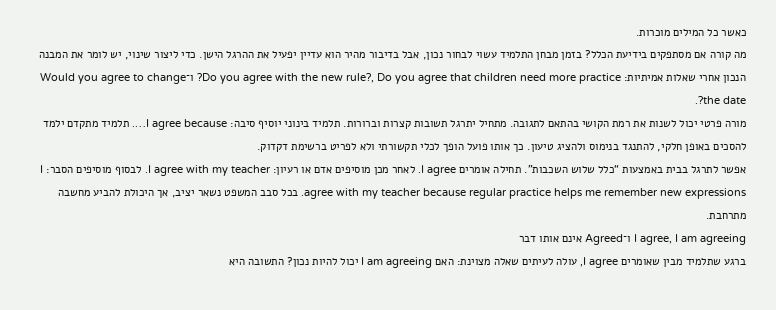כאשר כל המילים מוכרות.
מה קורה אם מסתפקים בידיעת הכלל? בזמן מבחן התלמיד עשוי לבחור נכון, אבל בדיבור מהיר הוא עדיין יפעיל את ההרגל הישן. כדי ליצור שינוי, יש לומר את המבנה הנכון אחרי שאלות אמיתיות: Do you agree with the new rule?, Do you agree that children need more practice? ו־Would you agree to change the date?.
מורה פרטי יכול לשנות את רמת הקושי בהתאם לתגובה. מתחיל יתרגל תשובות קצרות וברורות. תלמיד בינוני יוסיף סיבה: I agree because…. תלמיד מתקדם ילמד להסכים באופן חלקי, להתנגד בנימוס ולהציג טיעון. כך אותו פועל הופך לכלי תקשורתי ולא לפריט ברשימת דקדוק.
אפשר לתרגל בבית באמצעות “כלל שלוש השכבות”. תחילה אומרים I agree. לאחר מכן מוסיפים אדם או רעיון: I agree with my teacher. לבסוף מוסיפים הסבר: I agree with my teacher because regular practice helps me remember new expressions. בכל סבב המשפט נשאר יציב, אך היכולת להביע מחשבה מתרחבת.
I agree, I am agreeing ו־Agreed אינם אותו דבר
ברגע שתלמיד מבין שאומרים I agree, עולה לעיתים שאלה מצוינת: האם I am agreeing יכול להיות נכון? התשובה היא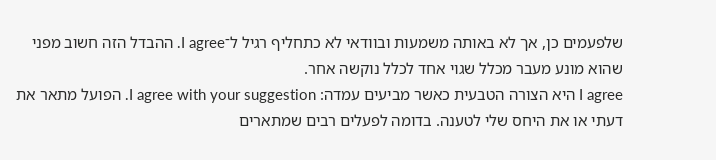שלפעמים כן, אך לא באותה משמעות ובוודאי לא כתחליף רגיל ל־I agree. ההבדל הזה חשוב מפני שהוא מונע מעבר מכלל שגוי אחד לכלל נוקשה אחר.
I agree היא הצורה הטבעית כאשר מביעים עמדה: I agree with your suggestion. הפועל מתאר את דעתי או את היחס שלי לטענה. בדומה לפעלים רבים שמתארים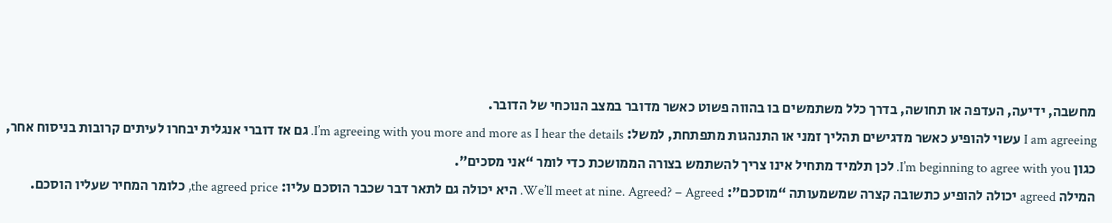מחשבה, ידיעה, העדפה או תחושה, בדרך כלל משתמשים בו בהווה פשוט כאשר מדובר במצב הנוכחי של הדובר.
I am agreeing עשוי להופיע כאשר מדגישים תהליך זמני או התנהגות מתפתחת, למשל: I’m agreeing with you more and more as I hear the details. גם אז דוברי אנגלית יבחרו לעיתים קרובות בניסוח אחר, כגון I’m beginning to agree with you. לכן תלמיד מתחיל אינו צריך להשתמש בצורה הממושכת כדי לומר “אני מסכים”.
המילה agreed יכולה להופיע כתשובה קצרה שמשמעותה “מוסכם”: We’ll meet at nine. Agreed? – Agreed. היא יכולה גם לתאר דבר שכבר הוסכם עליו: the agreed price, כלומר המחיר שעליו הוסכם.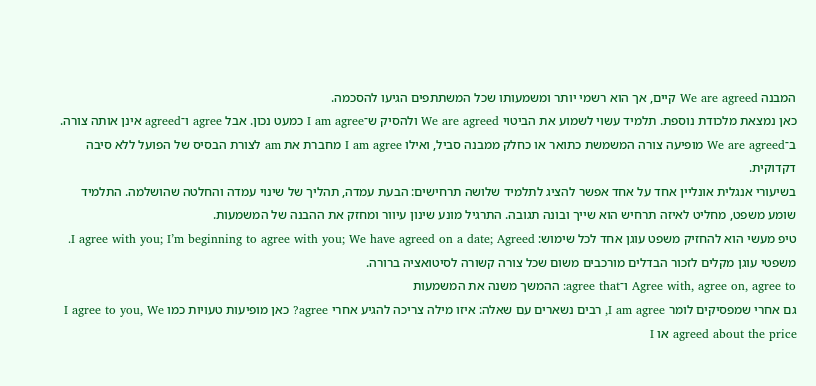המבנה We are agreed קיים, אך הוא רשמי יותר ומשמעותו שכל המשתתפים הגיעו להסכמה.
כאן נמצאת מלכודת נוספת. תלמיד עשוי לשמוע את הביטוי We are agreed ולהסיק ש־I am agree כמעט נכון. אבל agree ו־agreed אינן אותה צורה. ב־We are agreed מופיעה צורה המשמשת כתואר או כחלק ממבנה סביל, ואילו I am agree מחברת את am לצורת הבסיס של הפועל ללא סיבה דקדוקית.
בשיעורי אנגלית אונליין אחד על אחד אפשר להציג לתלמיד שלושה תרחישים: הבעת עמדה, תהליך של שינוי עמדה והחלטה שהושלמה. התלמיד שומע משפט, מחליט לאיזה תרחיש הוא שייך ובונה תגובה. התרגיל מונע שינון עיוור ומחזק את ההבנה של המשמעות.
טיפ מעשי הוא להחזיק משפט עוגן אחד לכל שימוש: I agree with you; I’m beginning to agree with you; We have agreed on a date; Agreed. משפטי עוגן מקלים לזכור הבדלים מורכבים משום שכל צורה קשורה לסיטואציה ברורה.
Agree with, agree on, agree to ו־agree that: ההמשך משנה את המשמעות
גם אחרי שמפסיקים לומר I am agree, רבים נשארים עם שאלה: איזו מילה צריכה להגיע אחרי agree? כאן מופיעות טעויות כמו I agree to you, We agreed about the price או I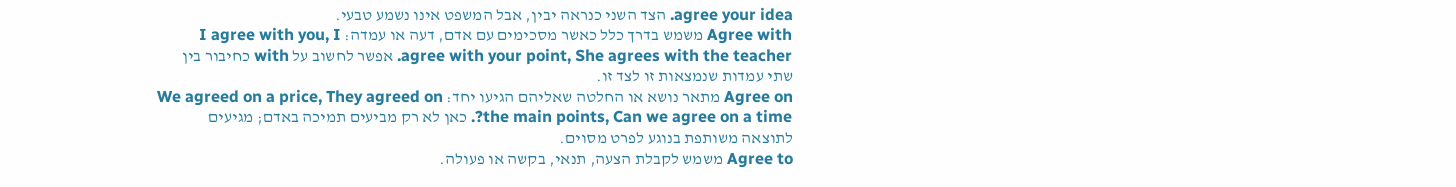agree your idea. הצד השני כנראה יבין, אבל המשפט אינו נשמע טבעי.
Agree with משמש בדרך כלל כאשר מסכימים עם אדם, דעה או עמדה: I agree with you, I agree with your point, She agrees with the teacher. אפשר לחשוב על with כחיבור בין שתי עמדות שנמצאות זו לצד זו.
Agree on מתאר נושא או החלטה שאליהם הגיעו יחד: We agreed on a price, They agreed on the main points, Can we agree on a time?. כאן לא רק מביעים תמיכה באדם; מגיעים לתוצאה משותפת בנוגע לפרט מסוים.
Agree to משמש לקבלת הצעה, תנאי, בקשה או פעולה.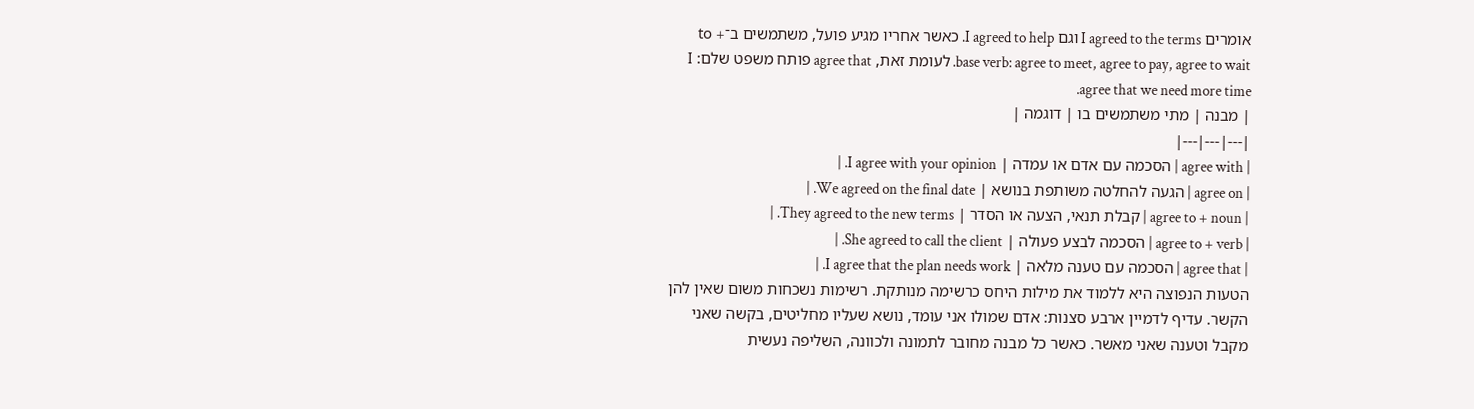אומרים I agreed to the terms וגם I agreed to help. כאשר אחריו מגיע פועל, משתמשים ב־to + base verb: agree to meet, agree to pay, agree to wait. לעומת זאת, agree that פותח משפט שלם: I agree that we need more time.
| מבנה | מתי משתמשים בו | דוגמה |
|---|---|---|
| agree with | הסכמה עם אדם או עמדה | I agree with your opinion. |
| agree on | הגעה להחלטה משותפת בנושא | We agreed on the final date. |
| agree to + noun | קבלת תנאי, הצעה או הסדר | They agreed to the new terms. |
| agree to + verb | הסכמה לבצע פעולה | She agreed to call the client. |
| agree that | הסכמה עם טענה מלאה | I agree that the plan needs work. |
הטעות הנפוצה היא ללמוד את מילות היחס כרשימה מנותקת. רשימות נשכחות משום שאין להן הקשר. עדיף לדמיין ארבע סצנות: אדם שמולו אני עומד, נושא שעליו מחליטים, בקשה שאני מקבל וטענה שאני מאשר. כאשר כל מבנה מחובר לתמונה ולכוונה, השליפה נעשית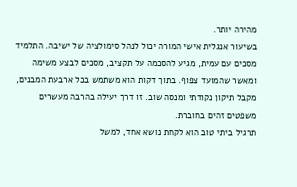מהירה יותר.
בשיעור אנגלית אישי המורה יכול לנהל סימולציה של ישיבה. התלמיד מסכים עם עמית, מגיע להסכמה על תקציב, מסכים לבצע משימה ומאשר שהמועד צפוף. בתוך דקות הוא משתמש בכל ארבעת המבנים, מקבל תיקון נקודתי ומנסה שוב. זו דרך יעילה בהרבה מעשרים משפטים זהים בחוברת.
תרגיל ביתי טוב הוא לקחת נושא אחד, למשל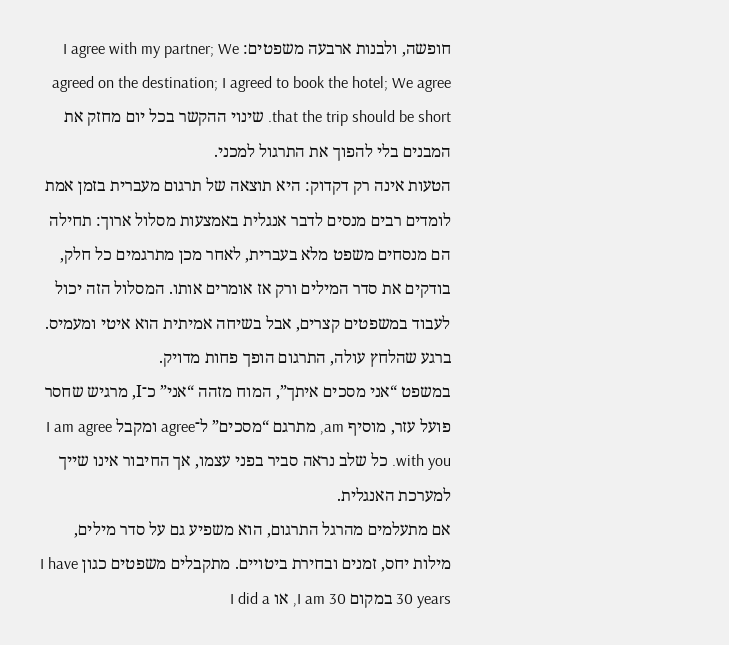חופשה, ולבנות ארבעה משפטים: I agree with my partner; We agreed on the destination; I agreed to book the hotel; We agree that the trip should be short. שינוי ההקשר בכל יום מחזק את המבנים בלי להפוך את התרגול למכני.
הטעות אינה רק דקדוק: היא תוצאה של תרגום מעברית בזמן אמת
לומדים רבים מנסים לדבר אנגלית באמצעות מסלול ארוך: תחילה הם מנסחים משפט מלא בעברית, לאחר מכן מתרגמים כל חלק, בודקים את סדר המילים ורק אז אומרים אותו. המסלול הזה יכול לעבוד במשפטים קצרים, אבל בשיחה אמיתית הוא איטי ומעמיס. ברגע שהלחץ עולה, התרגום הופך פחות מדויק.
במשפט “אני מסכים איתך”, המוח מזהה “אני” כ־I, מרגיש שחסר פועל עזר, מוסיף am, מתרגם “מסכים” ל־agree ומקבל I am agree with you. כל שלב נראה סביר בפני עצמו, אך החיבור אינו שייך למערכת האנגלית.
אם מתעלמים מהרגל התרגום, הוא משפיע גם על סדר מילים, מילות יחס, זמנים ובחירת ביטויים. מתקבלים משפטים כגון I have 30 years במקום I am 30, או I did a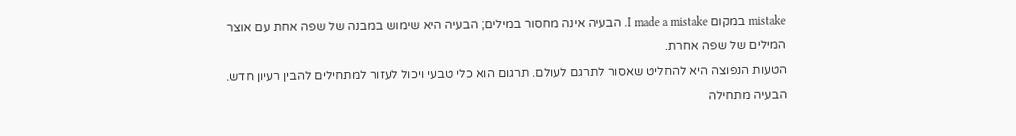mistake במקום I made a mistake. הבעיה אינה מחסור במילים; הבעיה היא שימוש במבנה של שפה אחת עם אוצר המילים של שפה אחרת.
הטעות הנפוצה היא להחליט שאסור לתרגם לעולם. תרגום הוא כלי טבעי ויכול לעזור למתחילים להבין רעיון חדש. הבעיה מתחילה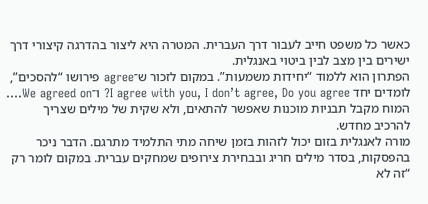כאשר כל משפט חייב לעבור דרך העברית. המטרה היא ליצור בהדרגה קיצורי דרך ישירים בין מצב לבין ביטוי באנגלית.
הפתרון הוא ללמוד “יחידות משמעות”. במקום לזכור ש־agree פירושו “להסכים”, לומדים יחד I agree with you, I don’t agree, Do you agree? ו־We agreed on…. המוח מקבל תבניות מוכנות שאפשר להתאים, ולא שקית של מילים שצריך להרכיב מחדש.
מורה לאנגלית בזום יכול לזהות בזמן שיחה מתי התלמיד מתרגם. הדבר ניכר בהפסקות, בסדר מילים חריג ובבחירת צירופים שמחקים עברית. במקום לומר רק “זה לא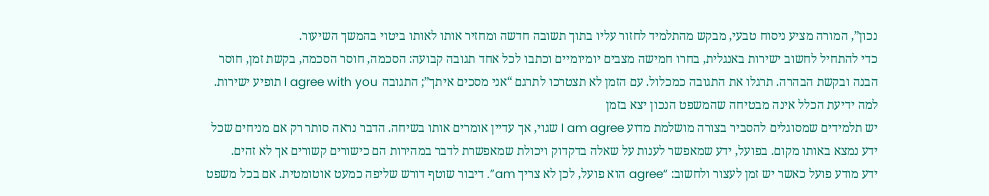נכון”, המורה מציע ניסוח טבעי, מבקש מהתלמיד לחזור עליו בתוך תשובה חדשה ומחזיר אותו לאותו ביטוי בהמשך השיעור.
כדי להתחיל לחשוב ישירות באנגלית, בחרו חמישה מצבים יומיומיים וכתבו לכל אחד תגובה קבועה: הסכמה, חוסר הסכמה, בקשת זמן, חוסר הבנה ובקשת הבהרה. תרגלו את התגובה כמכלול. עם הזמן לא תצטרכו לתרגם “אני מסכים איתך”; התגובה I agree with you תופיע ישירות.
למה ידיעת הכלל אינה מבטיחה שהמשפט הנכון יצא בזמן
יש תלמידים שמסוגלים להסביר בצורה מושלמת מדוע I am agree שגוי, אך עדיין אומרים אותו בשיחה. הדבר נראה סותר רק אם מניחים שכל ידע נמצא באותו מקום. בפועל, ידע שמאפשר לענות על שאלה בדקדוק ויכולת שמאפשרת לדבר במהירות הם כישורים קשורים אך לא זהים.
ידע מודע פועל כאשר יש זמן לעצור ולחשוב: “agree הוא פועל, לכן לא צריך am”. דיבור שוטף דורש שליפה כמעט אוטומטית. אם בכל משפט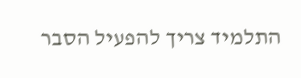התלמיד צריך להפעיל הסבר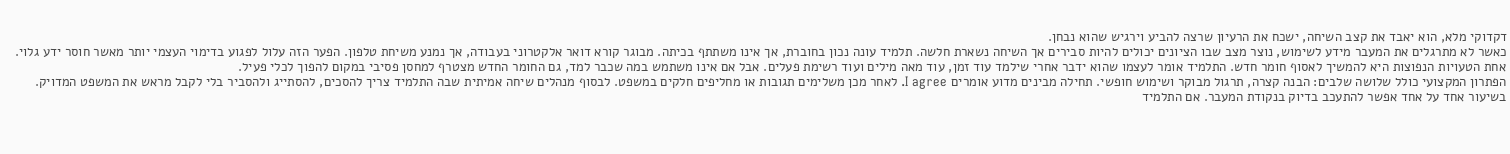דקדוקי מלא, הוא יאבד את קצב השיחה, ישכח את הרעיון שרצה להביע וירגיש שהוא נבחן.
כאשר לא מתרגלים את המעבר מידע לשימוש, נוצר מצב שבו הציונים יכולים להיות סבירים אך השיחה נשארת חלשה. תלמיד עונה נכון בחוברת, אך אינו משתתף בכיתה. מבוגר קורא דואר אלקטרוני בעבודה, אך נמנע משיחת טלפון. הפער הזה עלול לפגוע בדימוי העצמי יותר מאשר חוסר ידע גלוי.
אחת הטעויות הנפוצות היא להמשיך לאסוף חומר חדש. התלמיד אומר לעצמו שהוא ידבר אחרי שילמד עוד זמן, עוד מאה מילים ועוד רשימת פעלים. אבל אם אינו משתמש במה שכבר למד, גם החומר החדש מצטרף למחסן פסיבי במקום להפוך לכלי פעיל.
הפתרון המקצועי כולל שלושה שלבים: הבנה קצרה, תרגול מבוקר ושימוש חופשי. תחילה מבינים מדוע אומרים I agree. לאחר מכן משלימים תגובות או מחליפים חלקים במשפט. לבסוף מנהלים שיחה אמיתית שבה התלמיד צריך להסכים, להסתייג ולהסביר בלי לקבל מראש את המשפט המדויק.
בשיעור אחד על אחד אפשר להתעכב בדיוק בנקודת המעבר. אם התלמיד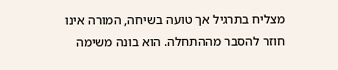מצליח בתרגיל אך טועה בשיחה, המורה אינו חוזר להסבר מההתחלה. הוא בונה משימה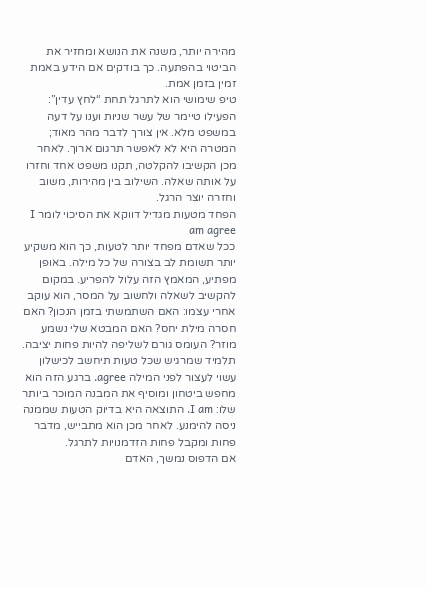מהירה יותר, משנה את הנושא ומחזיר את הביטוי בהפתעה. כך בודקים אם הידע באמת זמין בזמן אמת.
טיפ שימושי הוא לתרגל תחת “לחץ עדין”: הפעילו טיימר של עשר שניות וענו על דעה במשפט מלא. אין צורך לדבר מהר מאוד; המטרה היא לא לאפשר תרגום ארוך. לאחר מכן הקשיבו להקלטה, תקנו משפט אחד וחזרו על אותה שאלה. השילוב בין מהירות, משוב וחזרה יוצר הרגל.
הפחד מטעות מגדיל דווקא את הסיכוי לומר I am agree
ככל שאדם מפחד יותר לטעות, כך הוא משקיע יותר תשומת לב בצורה של כל מילה. באופן מפתיע, המאמץ הזה עלול להפריע. במקום להקשיב לשאלה ולחשוב על המסר, הוא עוקב אחרי עצמו: האם השתמשתי בזמן הנכון? האם חסרה מילת יחס? האם המבטא שלי נשמע מוזר? העומס גורם לשליפה להיות פחות יציבה.
תלמיד שמרגיש שכל טעות תיחשב לכישלון עשוי לעצור לפני המילה agree. ברגע הזה הוא מחפש ביטחון ומוסיף את המבנה המוכר ביותר שלו: I am. התוצאה היא בדיוק הטעות שממנה ניסה להימנע. לאחר מכן הוא מתבייש, מדבר פחות ומקבל פחות הזדמנויות לתרגל.
אם הדפוס נמשך, האדם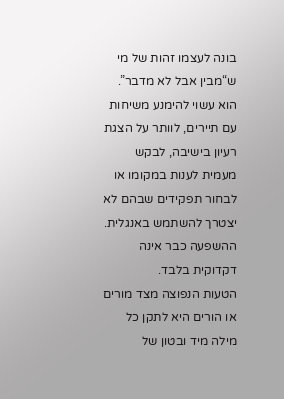בונה לעצמו זהות של מי ש“מבין אבל לא מדבר”. הוא עשוי להימנע משיחות עם תיירים, לוותר על הצגת רעיון בישיבה, לבקש מעמית לענות במקומו או לבחור תפקידים שבהם לא יצטרך להשתמש באנגלית. ההשפעה כבר אינה דקדוקית בלבד.
הטעות הנפוצה מצד מורים או הורים היא לתקן כל מילה מיד ובטון של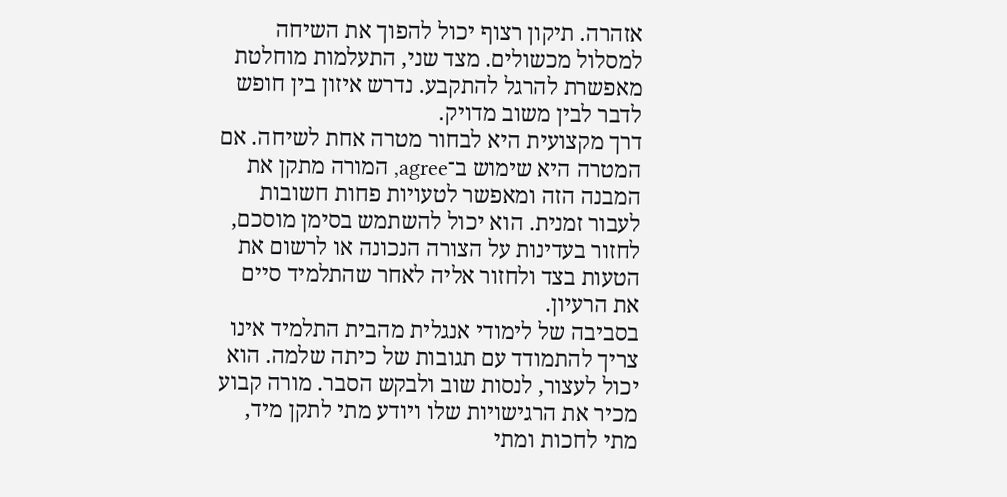אזהרה. תיקון רצוף יכול להפוך את השיחה למסלול מכשולים. מצד שני, התעלמות מוחלטת מאפשרת להרגל להתקבע. נדרש איזון בין חופש לדבר לבין משוב מדויק.
דרך מקצועית היא לבחור מטרה אחת לשיחה. אם המטרה היא שימוש ב־agree, המורה מתקן את המבנה הזה ומאפשר לטעויות פחות חשובות לעבור זמנית. הוא יכול להשתמש בסימן מוסכם, לחזור בעדינות על הצורה הנכונה או לרשום את הטעות בצד ולחזור אליה לאחר שהתלמיד סיים את הרעיון.
בסביבה של לימודי אנגלית מהבית התלמיד אינו צריך להתמודד עם תגובות של כיתה שלמה. הוא יכול לעצור, לנסות שוב ולבקש הסבר. מורה קבוע מכיר את הרגישויות שלו ויודע מתי לתקן מיד, מתי לחכות ומתי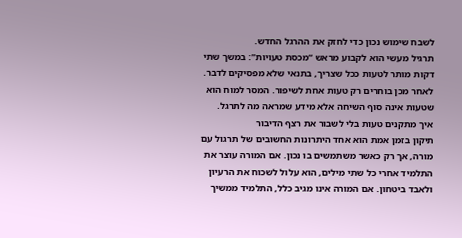לשבח שימוש נכון כדי לחזק את ההרגל החדש.
תרגיל מעשי הוא לקבוע מראש “מכסת טעויות”: במשך שתי דקות מותר לטעות ככל שצריך, בתנאי שלא מפסיקים לדבר. לאחר מכן בוחרים רק טעות אחת לשיפור. המסר למוח הוא שטעות אינה סוף השיחה אלא מידע שמראה מה לתרגל.
איך מתקנים טעות בלי לשבור את רצף הדיבור
תיקון בזמן אמת הוא אחד היתרונות החשובים של תרגול עם מורה, אך רק כאשר משתמשים בו נכון. אם המורה עוצר את התלמיד אחרי כל שתי מילים, הוא עלול לשכוח את הרעיון ולאבד ביטחון. אם המורה אינו מגיב כלל, התלמיד ממשיך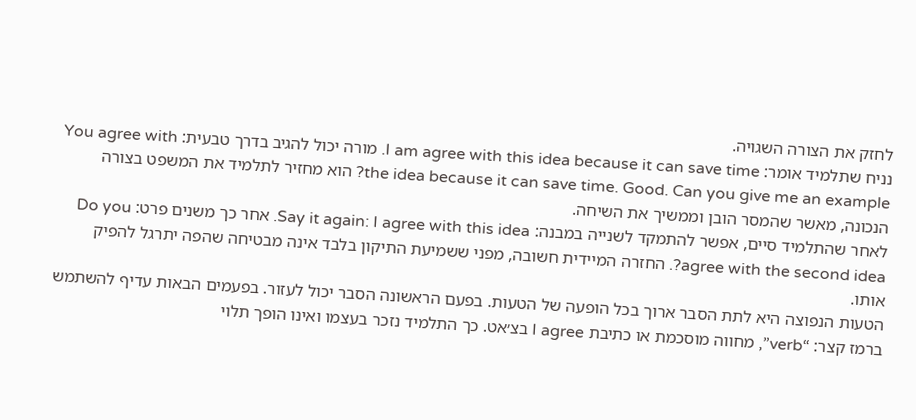לחזק את הצורה השגויה.
נניח שתלמיד אומר: I am agree with this idea because it can save time. מורה יכול להגיב בדרך טבעית: You agree with the idea because it can save time. Good. Can you give me an example? הוא מחזיר לתלמיד את המשפט בצורה הנכונה, מאשר שהמסר הובן וממשיך את השיחה.
לאחר שהתלמיד סיים, אפשר להתמקד לשנייה במבנה: Say it again: I agree with this idea. אחר כך משנים פרט: Do you agree with the second idea?. החזרה המיידית חשובה, מפני ששמיעת התיקון בלבד אינה מבטיחה שהפה יתרגל להפיק אותו.
הטעות הנפוצה היא לתת הסבר ארוך בכל הופעה של הטעות. בפעם הראשונה הסבר יכול לעזור. בפעמים הבאות עדיף להשתמש ברמז קצר: “verb”, מחווה מוסכמת או כתיבת I agree בצ׳אט. כך התלמיד נזכר בעצמו ואינו הופך תלוי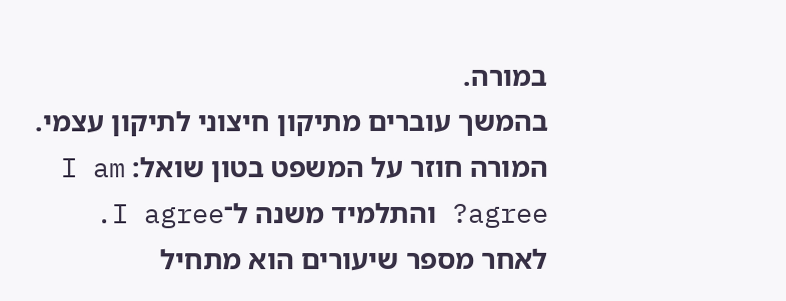במורה.
בהמשך עוברים מתיקון חיצוני לתיקון עצמי. המורה חוזר על המשפט בטון שואל: I am agree? והתלמיד משנה ל־I agree. לאחר מספר שיעורים הוא מתחיל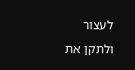לעצור ולתקן את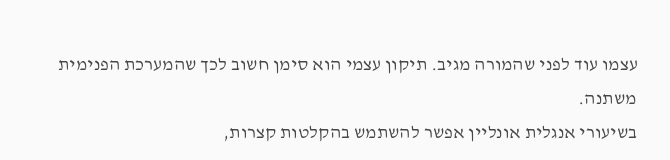עצמו עוד לפני שהמורה מגיב. תיקון עצמי הוא סימן חשוב לכך שהמערכת הפנימית משתנה.
בשיעורי אנגלית אונליין אפשר להשתמש בהקלטות קצרות,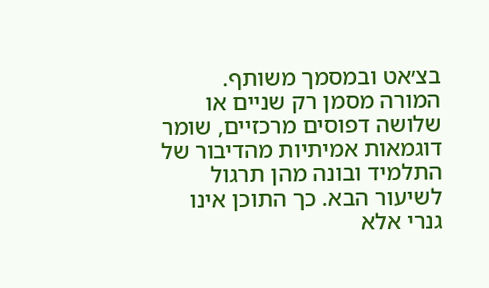בצ׳אט ובמסמך משותף. המורה מסמן רק שניים או שלושה דפוסים מרכזיים, שומר דוגמאות אמיתיות מהדיבור של התלמיד ובונה מהן תרגול לשיעור הבא. כך התוכן אינו גנרי אלא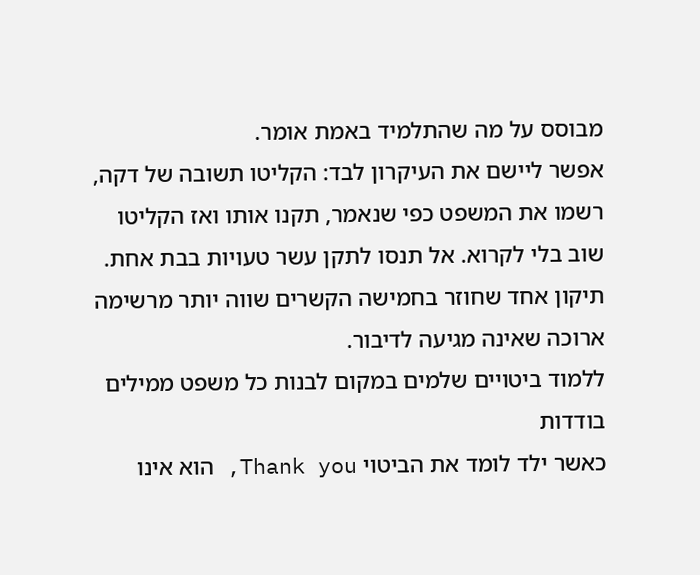מבוסס על מה שהתלמיד באמת אומר.
אפשר ליישם את העיקרון לבד: הקליטו תשובה של דקה, רשמו את המשפט כפי שנאמר, תקנו אותו ואז הקליטו שוב בלי לקרוא. אל תנסו לתקן עשר טעויות בבת אחת. תיקון אחד שחוזר בחמישה הקשרים שווה יותר מרשימה ארוכה שאינה מגיעה לדיבור.
ללמוד ביטויים שלמים במקום לבנות כל משפט ממילים בודדות
כאשר ילד לומד את הביטוי Thank you, הוא אינו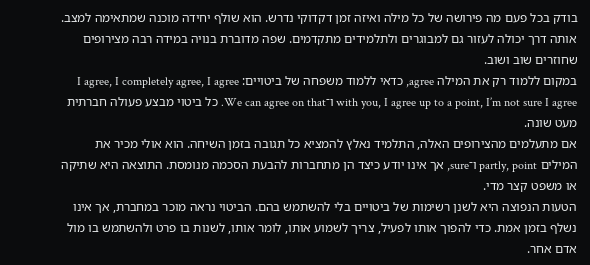בודק בכל פעם מה פירושה של כל מילה ואיזה זמן דקדוקי נדרש. הוא שולף יחידה מוכנה שמתאימה למצב. אותה דרך יכולה לעזור גם למבוגרים ולתלמידים מתקדמים. שפה מדוברת בנויה במידה רבה מצירופים שחוזרים שוב ושוב.
במקום ללמוד רק את המילה agree, כדאי ללמוד משפחה של ביטויים: I agree, I completely agree, I agree with you, I agree up to a point, I’m not sure I agree ו־We can agree on that. כל ביטוי מבצע פעולה חברתית מעט שונה.
אם מתעלמים מהצירופים האלה, התלמיד נאלץ להמציא כל תגובה בזמן השיחה. הוא אולי מכיר את המילים partly, point ו־sure, אך אינו יודע כיצד הן מתחברות להבעת הסכמה מנומסת. התוצאה היא שתיקה או משפט קצר מדי.
הטעות הנפוצה היא לשנן רשימות של ביטויים בלי להשתמש בהם. הביטוי נראה מוכר במחברת, אך אינו נשלף בזמן אמת. כדי להפוך אותו לפעיל, צריך לשמוע אותו, לומר אותו, לשנות בו פרט ולהשתמש בו מול אדם אחר.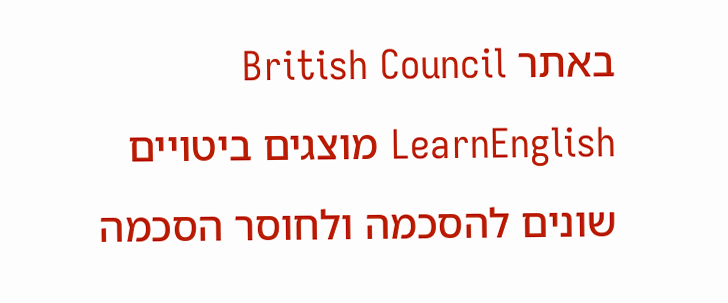באתר British Council LearnEnglish מוצגים ביטויים שונים להסכמה ולחוסר הסכמה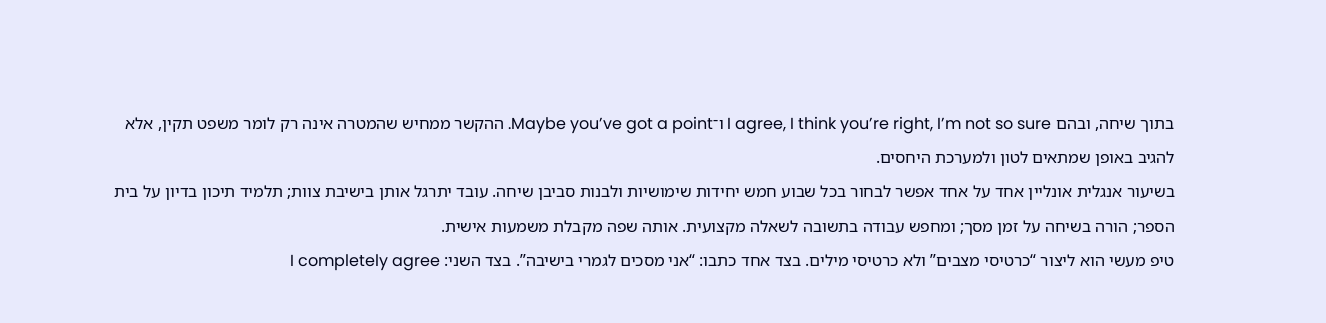בתוך שיחה, ובהם I agree, I think you’re right, I’m not so sure ו־Maybe you’ve got a point. ההקשר ממחיש שהמטרה אינה רק לומר משפט תקין, אלא להגיב באופן שמתאים לטון ולמערכת היחסים.
בשיעור אנגלית אונליין אחד על אחד אפשר לבחור בכל שבוע חמש יחידות שימושיות ולבנות סביבן שיחה. עובד יתרגל אותן בישיבת צוות; תלמיד תיכון בדיון על בית הספר; הורה בשיחה על זמן מסך; ומחפש עבודה בתשובה לשאלה מקצועית. אותה שפה מקבלת משמעות אישית.
טיפ מעשי הוא ליצור “כרטיסי מצבים” ולא כרטיסי מילים. בצד אחד כתבו: “אני מסכים לגמרי בישיבה”. בצד השני: I completely agree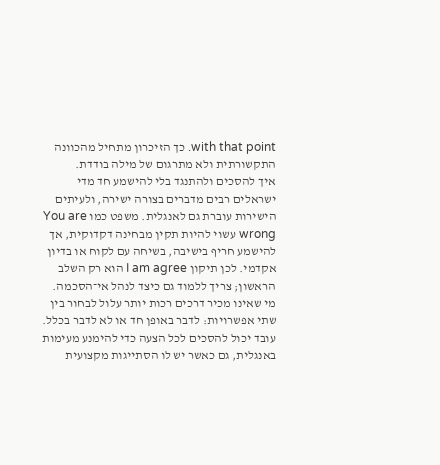with that point. כך הזיכרון מתחיל מהכוונה התקשורתית ולא מתרגום של מילה בודדת.
איך להסכים ולהתנגד בלי להישמע חד מדי
ישראלים רבים מדברים בצורה ישירה, ולעיתים הישירות עוברת גם לאנגלית. משפט כמו You are wrong עשוי להיות תקין מבחינה דקדוקית, אך להישמע חריף בישיבה, בשיחה עם לקוח או בדיון אקדמי. לכן תיקון I am agree הוא רק השלב הראשון; צריך ללמוד גם כיצד לנהל אי־הסכמה.
מי שאינו מכיר דרכים רכות יותר עלול לבחור בין שתי אפשרויות: לדבר באופן חד או לא לדבר בכלל. עובד יכול להסכים לכל הצעה כדי להימנע מעימות באנגלית, גם כאשר יש לו הסתייגות מקצועית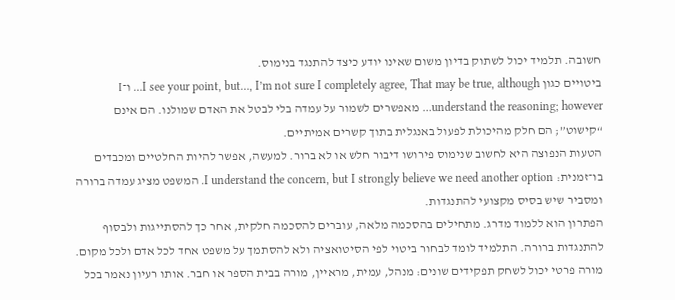חשובה. תלמיד יכול לשתוק בדיון משום שאינו יודע כיצד להתנגד בנימוס.
ביטויים כגון I see your point, but…, I’m not sure I completely agree, That may be true, although… ו־I understand the reasoning; however… מאפשרים לשמור על עמדה בלי לבטל את האדם שמולנו. הם אינם “קישוט”; הם חלק מהיכולת לפעול באנגלית בתוך קשרים אמיתיים.
הטעות הנפוצה היא לחשוב שנימוס פירושו דיבור חלש או לא ברור. למעשה, אפשר להיות החלטיים ומכבדים בו־זמנית: I understand the concern, but I strongly believe we need another option. המשפט מציג עמדה ברורה ומסביר שיש בסיס מקצועי להתנגדות.
הפתרון הוא ללמוד מדרג. מתחילים בהסכמה מלאה, עוברים להסכמה חלקית, אחר כך להסתייגות ולבסוף להתנגדות ברורה. התלמיד לומד לבחור ביטוי לפי הסיטואציה ולא להסתמך על משפט אחד לכל אדם ולכל מקום.
מורה פרטי יכול לשחק תפקידים שונים: מנהל, עמית, מראיין, מורה בבית הספר או חבר. אותו רעיון נאמר בכל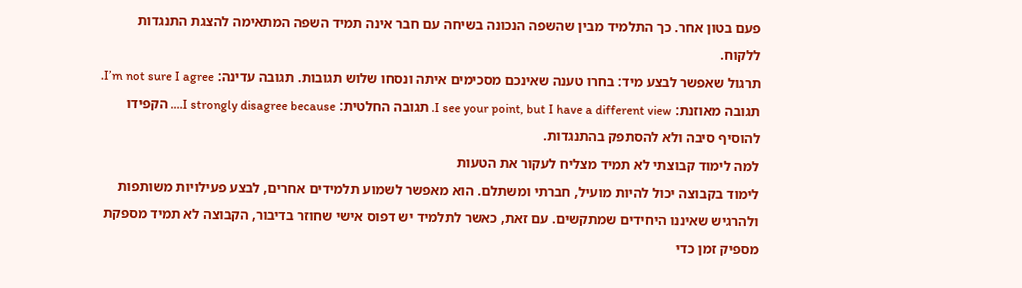פעם בטון אחר. כך התלמיד מבין שהשפה הנכונה בשיחה עם חבר אינה תמיד השפה המתאימה להצגת התנגדות ללקוח.
תרגול שאפשר לבצע מיד: בחרו טענה שאינכם מסכימים איתה ונסחו שלוש תגובות. תגובה עדינה: I’m not sure I agree. תגובה מאוזנת: I see your point, but I have a different view. תגובה החלטית: I strongly disagree because…. הקפידו להוסיף סיבה ולא להסתפק בהתנגדות.
למה לימוד קבוצתי לא תמיד מצליח לעקור את הטעות
לימוד בקבוצה יכול להיות מועיל, חברתי ומשתלם. הוא מאפשר לשמוע תלמידים אחרים, לבצע פעילויות משותפות ולהרגיש שאיננו היחידים שמתקשים. עם זאת, כאשר לתלמיד יש דפוס אישי שחוזר בדיבור, הקבוצה לא תמיד מספקת מספיק זמן כדי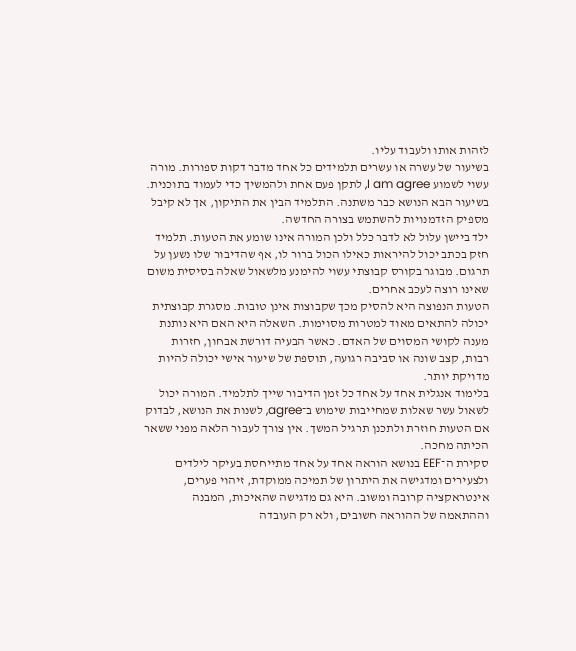לזהות אותו ולעבוד עליו.
בשיעור של עשרה או עשרים תלמידים כל אחד מדבר דקות ספורות. מורה עשוי לשמוע I am agree, לתקן פעם אחת ולהמשיך כדי לעמוד בתוכנית. בשיעור הבא הנושא כבר משתנה. התלמיד הבין את התיקון, אך לא קיבל מספיק הזדמנויות להשתמש בצורה החדשה.
ילד ביישן עלול לא לדבר כלל ולכן המורה אינו שומע את הטעות. תלמיד חזק בכתב יכול להיראות כאילו הכול ברור לו, אף שהדיבור שלו נשען על תרגום. מבוגר בקורס קבוצתי עשוי להימנע מלשאול שאלה בסיסית משום שאינו רוצה לעכב אחרים.
הטעות הנפוצה היא להסיק מכך שקבוצות אינן טובות. מסגרת קבוצתית יכולה להתאים מאוד למטרות מסוימות. השאלה היא האם היא נותנת מענה לקושי המסוים של האדם. כאשר הבעיה דורשת אבחון, חזרות רבות, קצב שונה או סביבה רגועה, תוספת של שיעור אישי יכולה להיות מדויקת יותר.
בלימוד אנגלית אחד על אחד כל זמן הדיבור שייך לתלמיד. המורה יכול לשאול עשר שאלות שמחייבות שימוש ב־agree, לשנות את הנושא, לבדוק אם הטעות חוזרת ולתכנן תרגיל המשך. אין צורך לעבור הלאה מפני ששאר הכיתה מחכה.
סקירת ה־EEF בנושא הוראה אחד על אחד מתייחסת בעיקר לילדים ולצעירים ומדגישה את היתרון של תמיכה ממוקדת, זיהוי פערים, אינטראקציה קרובה ומשוב. היא גם מדגישה שהאיכות, המבנה וההתאמה של ההוראה חשובים, ולא רק העובדה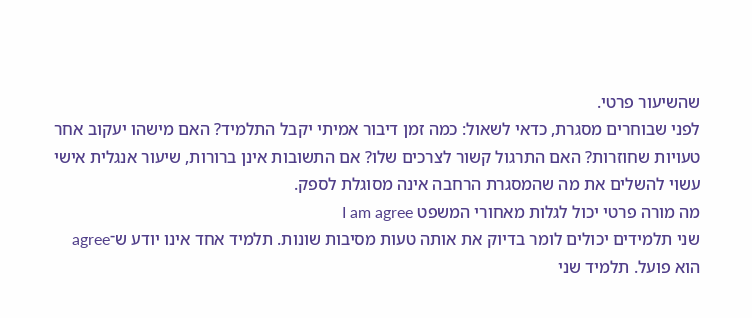שהשיעור פרטי.
לפני שבוחרים מסגרת, כדאי לשאול: כמה זמן דיבור אמיתי יקבל התלמיד? האם מישהו יעקוב אחר טעויות שחוזרות? האם התרגול קשור לצרכים שלו? אם התשובות אינן ברורות, שיעור אנגלית אישי עשוי להשלים את מה שהמסגרת הרחבה אינה מסוגלת לספק.
מה מורה פרטי יכול לגלות מאחורי המשפט I am agree
שני תלמידים יכולים לומר בדיוק את אותה טעות מסיבות שונות. תלמיד אחד אינו יודע ש־agree הוא פועל. תלמיד שני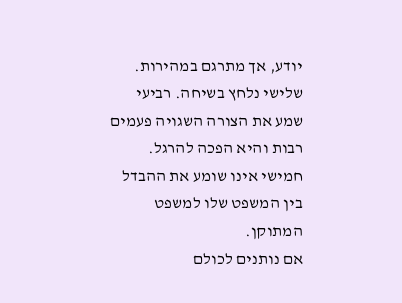יודע, אך מתרגם במהירות. שלישי נלחץ בשיחה. רביעי שמע את הצורה השגויה פעמים רבות והיא הפכה להרגל. חמישי אינו שומע את ההבדל בין המשפט שלו למשפט המתוקן.
אם נותנים לכולם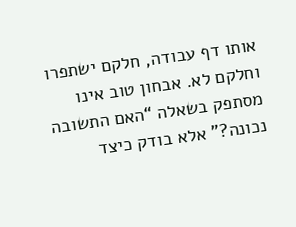אותו דף עבודה, חלקם ישתפרו וחלקם לא. אבחון טוב אינו מסתפק בשאלה “האם התשובה נכונה?” אלא בודק כיצד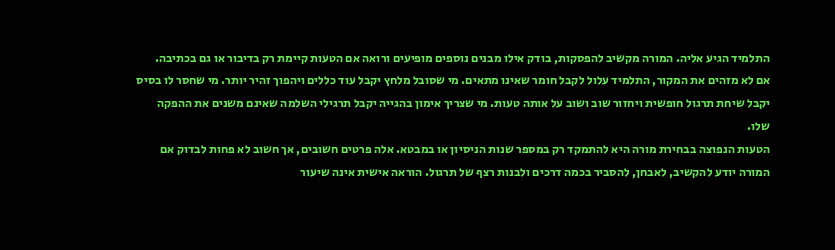התלמיד הגיע אליה. המורה מקשיב להפסקות, בודק אילו מבנים נוספים מופיעים ורואה אם הטעות קיימת רק בדיבור או גם בכתיבה.
אם לא מזהים את המקור, התלמיד עלול לקבל חומר שאינו מתאים. מי שסובל מלחץ יקבל עוד כללים ויהפוך זהיר יותר. מי שחסר לו בסיס יקבל שיחת תרגול חופשית ויחזור שוב ושוב על אותה טעות. מי שצריך אימון בהגייה יקבל תרגילי השלמה שאינם משנים את ההפקה שלו.
הטעות הנפוצה בבחירת מורה היא להתמקד רק במספר שנות הניסיון או במבטא. אלה פרטים חשובים, אך חשוב לא פחות לבדוק אם המורה יודע להקשיב, לאבחן, להסביר בכמה דרכים ולבנות רצף של תרגול. הוראה אישית אינה שיעור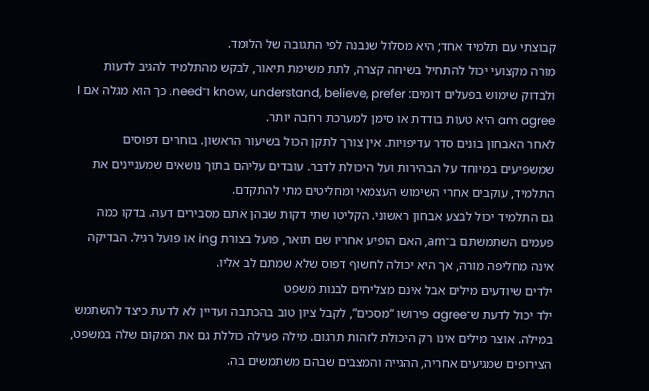קבוצתי עם תלמיד אחד; היא מסלול שנבנה לפי התגובה של הלומד.
מורה מקצועי יכול להתחיל בשיחה קצרה, לתת משימת תיאור, לבקש מהתלמיד להגיב לדעות ולבדוק שימוש בפעלים דומים: know, understand, believe, prefer ו־need. כך הוא מגלה אם I am agree היא טעות בודדת או סימן למערכת רחבה יותר.
לאחר האבחון בונים סדר עדיפויות. אין צורך לתקן הכול בשיעור הראשון. בוחרים דפוסים שמשפיעים במיוחד על הבהירות ועל היכולת לדבר. עובדים עליהם בתוך נושאים שמעניינים את התלמיד, עוקבים אחרי השימוש העצמאי ומחליטים מתי להתקדם.
גם התלמיד יכול לבצע אבחון ראשוני. הקליטו שתי דקות שבהן אתם מסבירים דעה. בדקו כמה פעמים השתמשתם ב־am, האם הופיע אחריו שם תואר, פועל בצורת ing או פועל רגיל. הבדיקה אינה מחליפה מורה, אך היא יכולה לחשוף דפוס שלא שמתם לב אליו.
ילדים שיודעים מילים אבל אינם מצליחים לבנות משפט
ילד יכול לדעת ש־agree פירושו “מסכים”, לקבל ציון טוב בהכתבה ועדיין לא לדעת כיצד להשתמש במילה. אוצר מילים אינו רק היכולת לזהות תרגום. מילה פעילה כוללת גם את המקום שלה במשפט, הצירופים שמגיעים אחריה, ההגייה והמצבים שבהם משתמשים בה.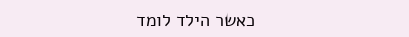כאשר הילד לומד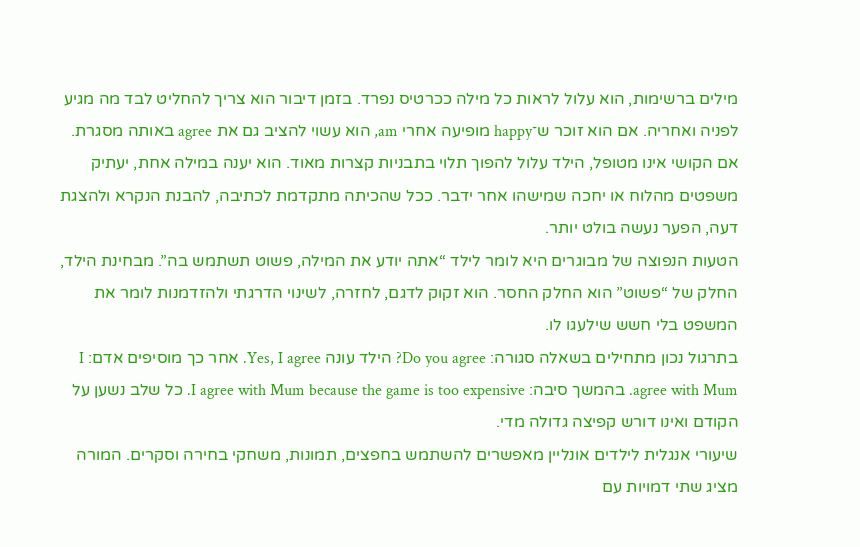מילים ברשימות, הוא עלול לראות כל מילה ככרטיס נפרד. בזמן דיבור הוא צריך להחליט לבד מה מגיע לפניה ואחריה. אם הוא זוכר ש־happy מופיעה אחרי am, הוא עשוי להציב גם את agree באותה מסגרת.
אם הקושי אינו מטופל, הילד עלול להפוך תלוי בתבניות קצרות מאוד. הוא יענה במילה אחת, יעתיק משפטים מהלוח או יחכה שמישהו אחר ידבר. ככל שהכיתה מתקדמת לכתיבה, להבנת הנקרא ולהצגת דעה, הפער נעשה בולט יותר.
הטעות הנפוצה של מבוגרים היא לומר לילד “אתה יודע את המילה, פשוט תשתמש בה”. מבחינת הילד, החלק של “פשוט” הוא החלק החסר. הוא זקוק לדגם, לחזרה, לשינוי הדרגתי ולהזדמנות לומר את המשפט בלי חשש שילעגו לו.
בתרגול נכון מתחילים בשאלה סגורה: Do you agree? הילד עונה Yes, I agree. אחר כך מוסיפים אדם: I agree with Mum. בהמשך סיבה: I agree with Mum because the game is too expensive. כל שלב נשען על הקודם ואינו דורש קפיצה גדולה מדי.
שיעורי אנגלית לילדים אונליין מאפשרים להשתמש בחפצים, תמונות, משחקי בחירה וסקרים. המורה מציג שתי דמויות עם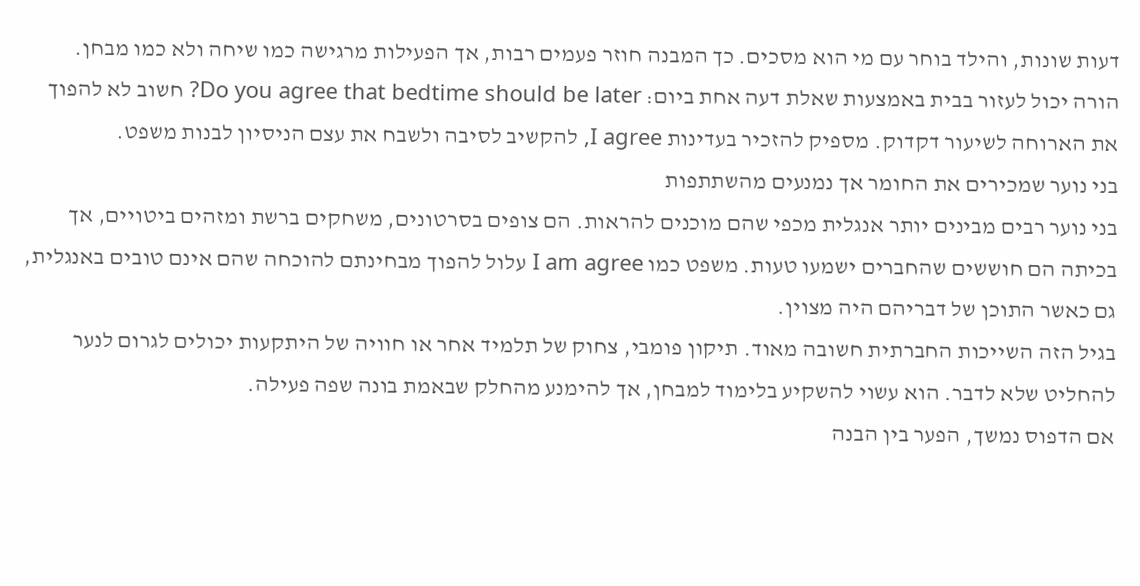דעות שונות, והילד בוחר עם מי הוא מסכים. כך המבנה חוזר פעמים רבות, אך הפעילות מרגישה כמו שיחה ולא כמו מבחן.
הורה יכול לעזור בבית באמצעות שאלת דעה אחת ביום: Do you agree that bedtime should be later? חשוב לא להפוך את הארוחה לשיעור דקדוק. מספיק להזכיר בעדינות I agree, להקשיב לסיבה ולשבח את עצם הניסיון לבנות משפט.
בני נוער שמכירים את החומר אך נמנעים מהשתתפות
בני נוער רבים מבינים יותר אנגלית מכפי שהם מוכנים להראות. הם צופים בסרטונים, משחקים ברשת ומזהים ביטויים, אך בכיתה הם חוששים שהחברים ישמעו טעות. משפט כמו I am agree עלול להפוך מבחינתם להוכחה שהם אינם טובים באנגלית, גם כאשר התוכן של דבריהם היה מצוין.
בגיל הזה השייכות החברתית חשובה מאוד. תיקון פומבי, צחוק של תלמיד אחר או חוויה של היתקעות יכולים לגרום לנער להחליט שלא לדבר. הוא עשוי להשקיע בלימוד למבחן, אך להימנע מהחלק שבאמת בונה שפה פעילה.
אם הדפוס נמשך, הפער בין הבנה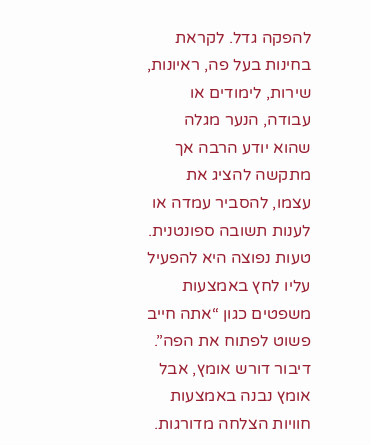להפקה גדל. לקראת בחינות בעל פה, ראיונות, שירות, לימודים או עבודה, הנער מגלה שהוא יודע הרבה אך מתקשה להציג את עצמו, להסביר עמדה או לענות תשובה ספונטנית.
טעות נפוצה היא להפעיל עליו לחץ באמצעות משפטים כגון “אתה חייב פשוט לפתוח את הפה”. דיבור דורש אומץ, אבל אומץ נבנה באמצעות חוויות הצלחה מדורגות.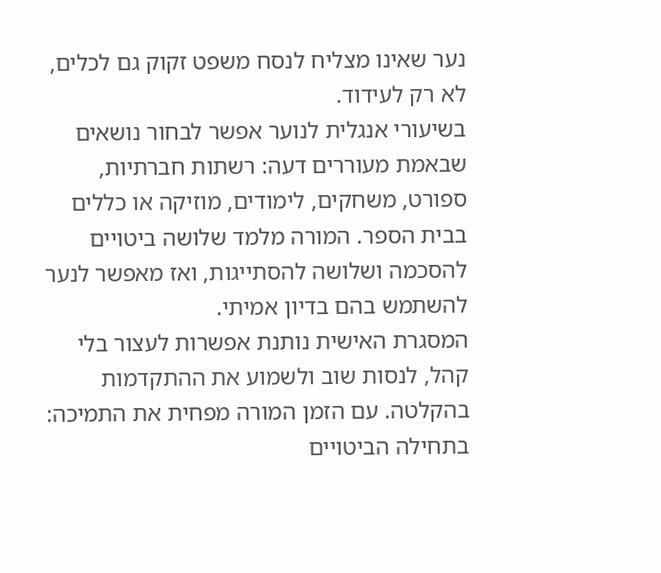נער שאינו מצליח לנסח משפט זקוק גם לכלים, לא רק לעידוד.
בשיעורי אנגלית לנוער אפשר לבחור נושאים שבאמת מעוררים דעה: רשתות חברתיות, ספורט, משחקים, לימודים, מוזיקה או כללים בבית הספר. המורה מלמד שלושה ביטויים להסכמה ושלושה להסתייגות, ואז מאפשר לנער להשתמש בהם בדיון אמיתי.
המסגרת האישית נותנת אפשרות לעצור בלי קהל, לנסות שוב ולשמוע את ההתקדמות בהקלטה. עם הזמן המורה מפחית את התמיכה: בתחילה הביטויים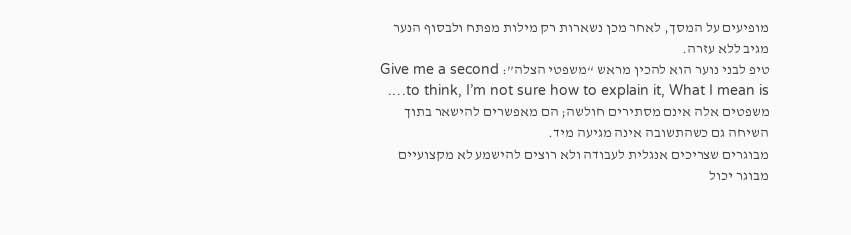מופיעים על המסך, לאחר מכן נשארות רק מילות מפתח ולבסוף הנער מגיב ללא עזרה.
טיפ לבני נוער הוא להכין מראש “משפטי הצלה”: Give me a second to think, I’m not sure how to explain it, What I mean is…. משפטים אלה אינם מסתירים חולשה; הם מאפשרים להישאר בתוך השיחה גם כשהתשובה אינה מגיעה מיד.
מבוגרים שצריכים אנגלית לעבודה ולא רוצים להישמע לא מקצועיים
מבוגר יכול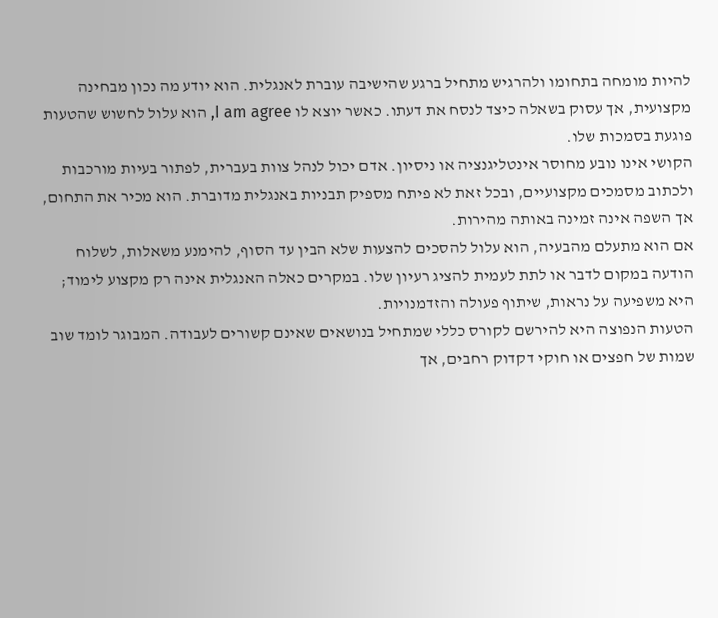להיות מומחה בתחומו ולהרגיש מתחיל ברגע שהישיבה עוברת לאנגלית. הוא יודע מה נכון מבחינה מקצועית, אך עסוק בשאלה כיצד לנסח את דעתו. כאשר יוצא לו I am agree, הוא עלול לחשוש שהטעות פוגעת בסמכות שלו.
הקושי אינו נובע מחוסר אינטליגנציה או ניסיון. אדם יכול לנהל צוות בעברית, לפתור בעיות מורכבות ולכתוב מסמכים מקצועיים, ובכל זאת לא פיתח מספיק תבניות באנגלית מדוברת. הוא מכיר את התחום, אך השפה אינה זמינה באותה מהירות.
אם הוא מתעלם מהבעיה, הוא עלול להסכים להצעות שלא הבין עד הסוף, להימנע משאלות, לשלוח הודעה במקום לדבר או לתת לעמית להציג רעיון שלו. במקרים כאלה האנגלית אינה רק מקצוע לימוד; היא משפיעה על נראות, שיתוף פעולה והזדמנויות.
הטעות הנפוצה היא להירשם לקורס כללי שמתחיל בנושאים שאינם קשורים לעבודה. המבוגר לומד שוב שמות של חפצים או חוקי דקדוק רחבים, אך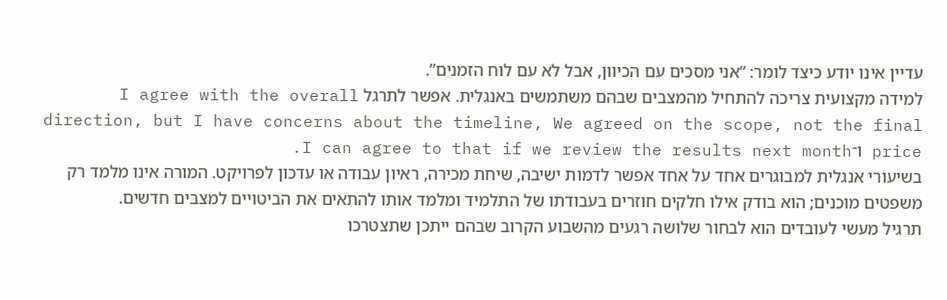עדיין אינו יודע כיצד לומר: “אני מסכים עם הכיוון, אבל לא עם לוח הזמנים”.
למידה מקצועית צריכה להתחיל מהמצבים שבהם משתמשים באנגלית. אפשר לתרגל I agree with the overall direction, but I have concerns about the timeline, We agreed on the scope, not the final price ו־I can agree to that if we review the results next month.
בשיעורי אנגלית למבוגרים אחד על אחד אפשר לדמות ישיבה, שיחת מכירה, ראיון עבודה או עדכון לפרויקט. המורה אינו מלמד רק משפטים מוכנים; הוא בודק אילו חלקים חוזרים בעבודתו של התלמיד ומלמד אותו להתאים את הביטויים למצבים חדשים.
תרגיל מעשי לעובדים הוא לבחור שלושה רגעים מהשבוע הקרוב שבהם ייתכן שתצטרכו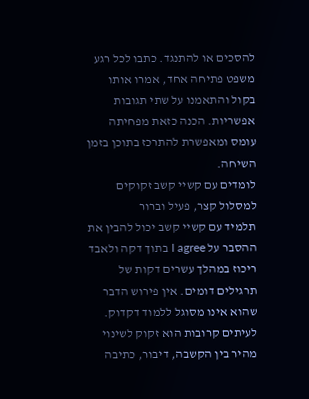להסכים או להתנגד. כתבו לכל רגע משפט פתיחה אחד, אמרו אותו בקול והתאמנו על שתי תגובות אפשריות. הכנה כזאת מפחיתה עומס ומאפשרת להתרכז בתוכן בזמן השיחה.
לומדים עם קשיי קשב זקוקים למסלול קצר, פעיל וברור
תלמיד עם קשיי קשב יכול להבין את ההסבר על I agree בתוך דקה ולאבד ריכוז במהלך עשרים דקות של תרגילים דומים. אין פירוש הדבר שהוא אינו מסוגל ללמוד דקדוק. לעיתים קרובות הוא זקוק לשינוי מהיר בין הקשבה, דיבור, כתיבה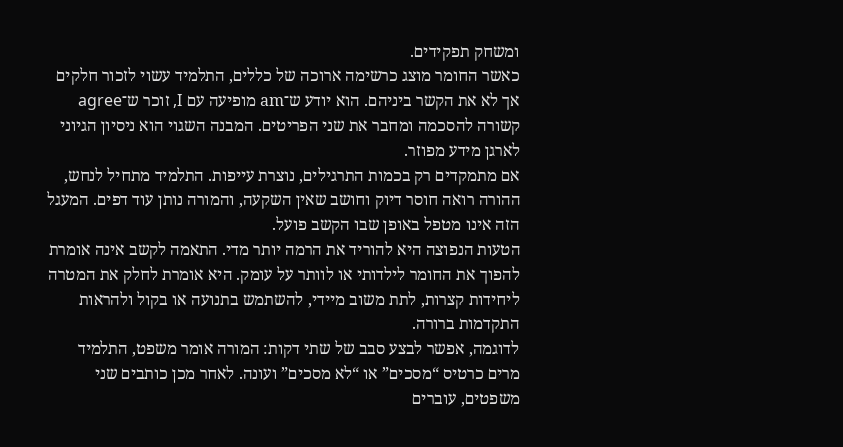ומשחק תפקידים.
כאשר החומר מוצג כרשימה ארוכה של כללים, התלמיד עשוי לזכור חלקים אך לא את הקשר ביניהם. הוא יודע ש־am מופיעה עם I, זוכר ש־agree קשורה להסכמה ומחבר את שני הפריטים. המבנה השגוי הוא ניסיון הגיוני לארגן מידע מפוזר.
אם מתמקדים רק בכמות התרגילים, נוצרת עייפות. התלמיד מתחיל לנחש, ההורה רואה חוסר דיוק וחושב שאין השקעה, והמורה נותן עוד דפים. המעגל הזה אינו מטפל באופן שבו הקשב פועל.
הטעות הנפוצה היא להוריד את הרמה יותר מדי. התאמה לקשב אינה אומרת להפוך את החומר לילדותי או לוותר על עומק. היא אומרת לחלק את המטרה ליחידות קצרות, לתת משוב מיידי, להשתמש בתנועה או בקול ולהראות התקדמות ברורה.
לדוגמה, אפשר לבצע סבב של שתי דקות: המורה אומר משפט, התלמיד מרים כרטיס “מסכים” או “לא מסכים” ועונה. לאחר מכן כותבים שני משפטים, עוברים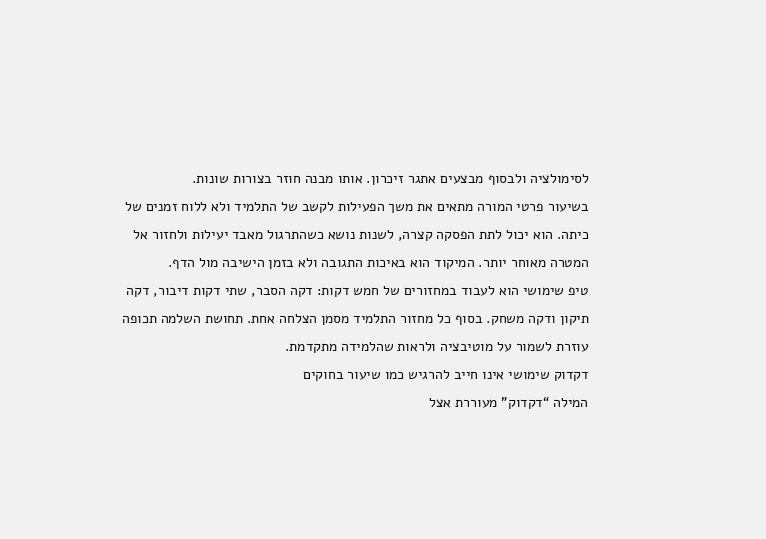לסימולציה ולבסוף מבצעים אתגר זיכרון. אותו מבנה חוזר בצורות שונות.
בשיעור פרטי המורה מתאים את משך הפעילות לקשב של התלמיד ולא ללוח זמנים של כיתה. הוא יכול לתת הפסקה קצרה, לשנות נושא כשהתרגול מאבד יעילות ולחזור אל המטרה מאוחר יותר. המיקוד הוא באיכות התגובה ולא בזמן הישיבה מול הדף.
טיפ שימושי הוא לעבוד במחזורים של חמש דקות: דקה הסבר, שתי דקות דיבור, דקה תיקון ודקה משחק. בסוף כל מחזור התלמיד מסמן הצלחה אחת. תחושת השלמה תכופה עוזרת לשמור על מוטיבציה ולראות שהלמידה מתקדמת.
דקדוק שימושי אינו חייב להרגיש כמו שיעור בחוקים
המילה “דקדוק” מעוררת אצל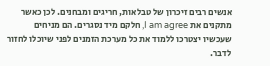אנשים רבים זיכרון של טבלאות, חריגים ומבחנים. לכן כאשר מתקנים את I am agree, חלקם מיד נסגרים. הם מניחים שעכשיו יצטרכו ללמוד את כל מערכת הזמנים לפני שיוכלו לחזור לדבר.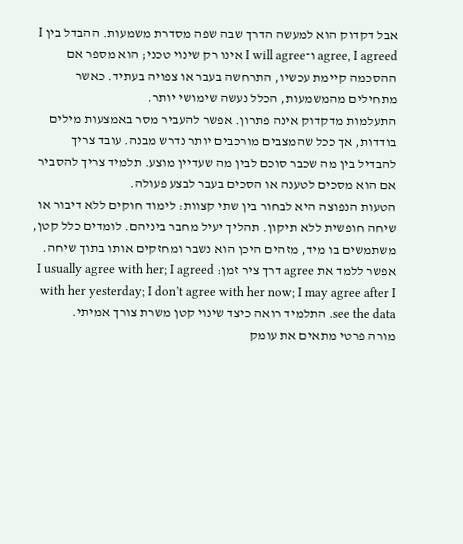אבל דקדוק הוא למעשה הדרך שבה שפה מסדרת משמעות. ההבדל בין I agree, I agreed ו־I will agree אינו רק שינוי טכני; הוא מספר אם ההסכמה קיימת עכשיו, התרחשה בעבר או צפויה בעתיד. כאשר מתחילים מהמשמעות, הכלל נעשה שימושי יותר.
התעלמות מדקדוק אינה פתרון. אפשר להעביר מסר באמצעות מילים בודדות, אך ככל שהמצבים מורכבים יותר נדרש מבנה. עובד צריך להבדיל בין מה שכבר סוכם לבין מה שעדיין מוצע. תלמיד צריך להסביר אם הוא מסכים לטענה או הסכים בעבר לבצע פעולה.
הטעות הנפוצה היא לבחור בין שתי קצוות: לימוד חוקים ללא דיבור או שיחה חופשית ללא תיקון. תהליך יעיל מחבר ביניהם. לומדים כלל קטן, משתמשים בו מיד, מזהים היכן הוא נשבר ומחזקים אותו בתוך שיחה.
אפשר ללמד את agree דרך ציר זמן: I usually agree with her; I agreed with her yesterday; I don’t agree with her now; I may agree after I see the data. התלמיד רואה כיצד שינוי קטן משרת צורך אמיתי.
מורה פרטי מתאים את עומק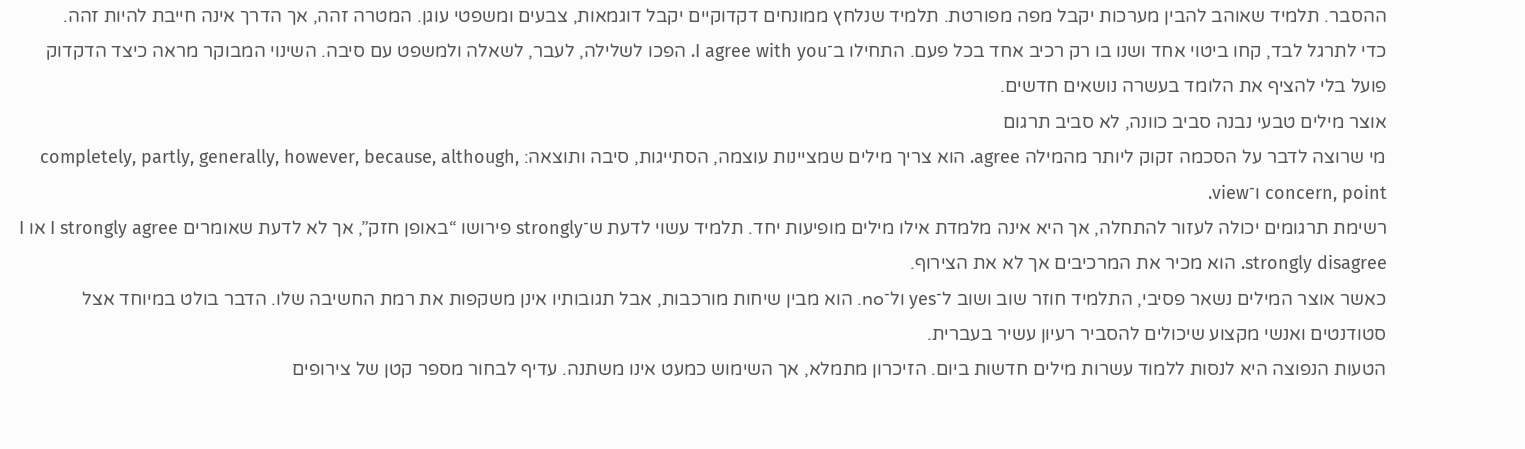ההסבר. תלמיד שאוהב להבין מערכות יקבל מפה מפורטת. תלמיד שנלחץ ממונחים דקדוקיים יקבל דוגמאות, צבעים ומשפטי עוגן. המטרה זהה, אך הדרך אינה חייבת להיות זהה.
כדי לתרגל לבד, קחו ביטוי אחד ושנו בו רק רכיב אחד בכל פעם. התחילו ב־I agree with you. הפכו לשלילה, לעבר, לשאלה ולמשפט עם סיבה. השינוי המבוקר מראה כיצד הדקדוק פועל בלי להציף את הלומד בעשרה נושאים חדשים.
אוצר מילים טבעי נבנה סביב כוונה, לא סביב תרגום
מי שרוצה לדבר על הסכמה זקוק ליותר מהמילה agree. הוא צריך מילים שמציינות עוצמה, הסתייגות, סיבה ותוצאה: completely, partly, generally, however, because, although, concern, point ו־view.
רשימת תרגומים יכולה לעזור להתחלה, אך היא אינה מלמדת אילו מילים מופיעות יחד. תלמיד עשוי לדעת ש־strongly פירושו “באופן חזק”, אך לא לדעת שאומרים I strongly agree או I strongly disagree. הוא מכיר את המרכיבים אך לא את הצירוף.
כאשר אוצר המילים נשאר פסיבי, התלמיד חוזר שוב ושוב ל־yes ול־no. הוא מבין שיחות מורכבות, אבל תגובותיו אינן משקפות את רמת החשיבה שלו. הדבר בולט במיוחד אצל סטודנטים ואנשי מקצוע שיכולים להסביר רעיון עשיר בעברית.
הטעות הנפוצה היא לנסות ללמוד עשרות מילים חדשות ביום. הזיכרון מתמלא, אך השימוש כמעט אינו משתנה. עדיף לבחור מספר קטן של צירופים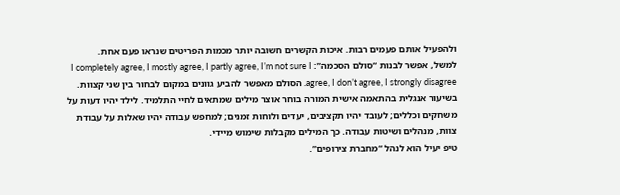ולהפעיל אותם פעמים רבות. איכות הקשרים חשובה יותר מכמות הפריטים שנראו פעם אחת.
למשל, אפשר לבנות “סולם הסכמה”: I completely agree, I mostly agree, I partly agree, I’m not sure I agree, I don’t agree, I strongly disagree. הסולם מאפשר להביע גוונים במקום לבחור בין שני קצוות.
בשיעור אנגלית בהתאמה אישית המורה בוחר אוצר מילים שמתאים לחיי התלמיד. לילד יהיו דעות על משחקים וכללים; לעובד יהיו תקציבים, יעדים ולוחות זמנים; למחפש עבודה יהיו שאלות על עבודת צוות, מנהלים ושיטות עבודה. כך המילים מקבלות שימוש מיידי.
טיפ יעיל הוא לנהל “מחברת צירופים”.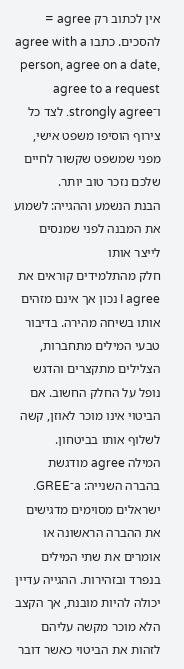אין לכתוב רק agree = להסכים. כתבו agree with a person, agree on a date, agree to a request ו־strongly agree. לצד כל צירוף הוסיפו משפט אישי, מפני שמשפט שקשור לחיים שלכם נזכר טוב יותר.
הבנת הנשמע וההגייה: לשמוע את המבנה לפני שמנסים לייצר אותו
חלק מהתלמידים קוראים את I agree נכון אך אינם מזהים אותו בשיחה מהירה. בדיבור טבעי המילים מתחברות, הצלילים מתקצרים והדגש נופל על החלק החשוב. אם הביטוי אינו מוכר לאוזן, קשה לשלוף אותו בביטחון.
המילה agree מודגשת בהברה השנייה: a־GREE. ישראלים מסוימים מדגישים את ההברה הראשונה או אומרים את שתי המילים בנפרד ובזהירות. ההגייה עדיין יכולה להיות מובנת, אך הקצב הלא מוכר מקשה עליהם לזהות את הביטוי כאשר דובר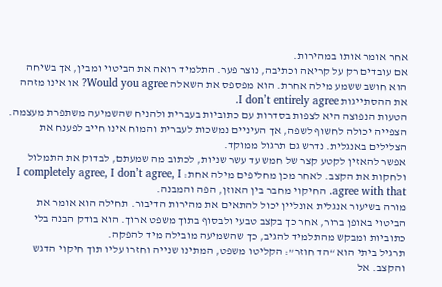אחר אומר אותו במהירות.
אם עובדים רק על קריאה וכתיבה, נוצר פער. התלמיד רואה את הביטוי ומבין, אך בשיחה הוא חושב ששמע מילה אחרת. הוא מפספס את השאלה Would you agree? או אינו מזהה את ההסתייגות I don’t entirely agree.
הטעות הנפוצה היא לצפות בסדרות עם כתוביות בעברית ולהניח שהשמיעה משתפרת מעצמה. הצפייה יכולה לחשוף לשפה, אך העיניים נמשכות לעברית והמוח אינו חייב לפענח את הצלילים באנגלית. נדרש גם תרגול ממוקד.
אפשר להאזין לקטע קצר של חמש עד עשר שניות, לכתוב מה שמעתם, לבדוק את התמלול ולחקות את הקצב. לאחר מכן מחליפים מילה אחת: I completely agree, I don’t agree, I agree with that. החיקוי מחבר בין האוזן, הפה והמבנה.
מורה בשיעור אנגלית אונליין יכול להתאים את מהירות הדיבור. תחילה הוא אומר את הביטוי באופן ברור, אחר כך בקצב טבעי ולבסוף בתוך משפט ארוך. הוא בודק הבנה בלי כתוביות ומבקש מהתלמיד להגיב, כך שהשמיעה מובילה מיד להפקה.
תרגיל ביתי הוא “הד חוזר”: הקליטו משפט, המתינו שנייה וחזרו עליו תוך חיקוי הדגש והקצב. אל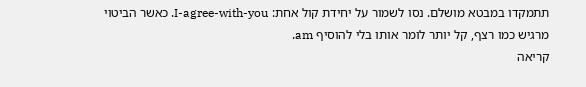תתמקדו במבטא מושלם. נסו לשמור על יחידת קול אחת: I-agree-with-you. כאשר הביטוי מרגיש כמו רצף, קל יותר לומר אותו בלי להוסיף am.
קריאה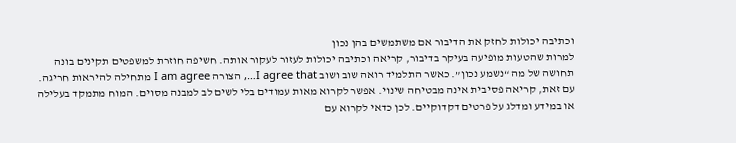וכתיבה יכולות לחזק את הדיבור אם משתמשים בהן נכון
למרות שהטעות מופיעה בעיקר בדיבור, קריאה וכתיבה יכולות לעזור לעקור אותה. חשיפה חוזרת למשפטים תקינים בונה תחושה של מה “נשמע נכון”. כאשר התלמיד רואה שוב ושוב I agree that…, הצורה I am agree מתחילה להיראות חריגה.
עם זאת, קריאה פסיבית אינה מבטיחה שינוי. אפשר לקרוא מאות עמודים בלי לשים לב למבנה מסוים. המוח מתמקד בעלילה או במידע ומדלג על פרטים דקדוקיים. לכן כדאי לקרוא עם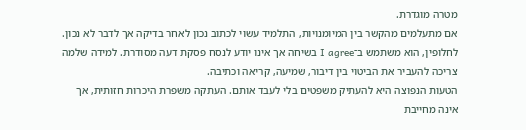מטרה מוגדרת.
אם מתעלמים מהקשר בין המיומנויות, התלמיד עשוי לכתוב נכון לאחר בדיקה אך לדבר לא נכון. לחלופין, הוא משתמש ב־I agree בשיחה אך אינו יודע לנסח פסקת דעה מסודרת. למידה שלמה צריכה להעביר את הביטוי בין דיבור, שמיעה, קריאה וכתיבה.
הטעות הנפוצה היא להעתיק משפטים בלי לעבד אותם. העתקה משפרת היכרות חזותית, אך אינה מחייבת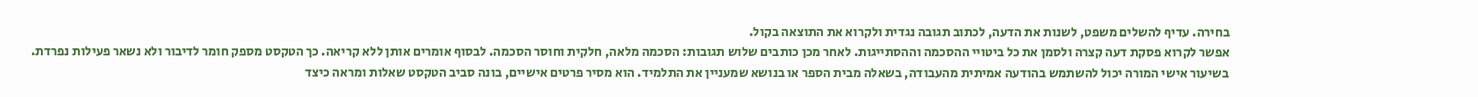בחירה. עדיף להשלים משפט, לשנות את הדעה, לכתוב תגובה נגדית ולקרוא את התוצאה בקול.
אפשר לקרוא פסקת דעה קצרה ולסמן את כל ביטויי ההסכמה וההסתייגות. לאחר מכן כותבים שלוש תגובות: הסכמה מלאה, חלקית וחוסר הסכמה. לבסוף אומרים אותן ללא קריאה. כך הטקסט מספק חומר לדיבור ולא נשאר פעילות נפרדת.
בשיעור אישי המורה יכול להשתמש בהודעה אמיתית מהעבודה, בשאלה מבית הספר או בנושא שמעניין את התלמיד. הוא מסיר פרטים אישיים, בונה סביב הטקסט שאלות ומראה כיצד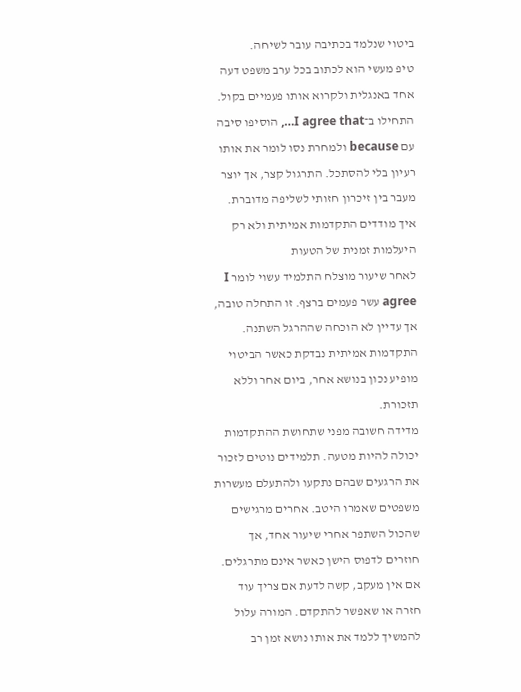ביטוי שנלמד בכתיבה עובר לשיחה.
טיפ מעשי הוא לכתוב בכל ערב משפט דעה אחד באנגלית ולקרוא אותו פעמיים בקול. התחילו ב־I agree that…, הוסיפו סיבה עם because ולמחרת נסו לומר את אותו רעיון בלי להסתכל. התרגול קצר, אך יוצר מעבר בין זיכרון חזותי לשליפה מדוברת.
איך מודדים התקדמות אמיתית ולא רק היעלמות זמנית של הטעות
לאחר שיעור מוצלח התלמיד עשוי לומר I agree עשר פעמים ברצף. זו התחלה טובה, אך עדיין לא הוכחה שההרגל השתנה. התקדמות אמיתית נבדקת כאשר הביטוי מופיע נכון בנושא אחר, ביום אחר וללא תזכורת.
מדידה חשובה מפני שתחושת ההתקדמות יכולה להיות מטעה. תלמידים נוטים לזכור את הרגעים שבהם נתקעו ולהתעלם מעשרות משפטים שאמרו היטב. אחרים מרגישים שהכול השתפר אחרי שיעור אחד, אך חוזרים לדפוס הישן כאשר אינם מתרגלים.
אם אין מעקב, קשה לדעת אם צריך עוד חזרה או שאפשר להתקדם. המורה עלול להמשיך ללמד את אותו נושא זמן רב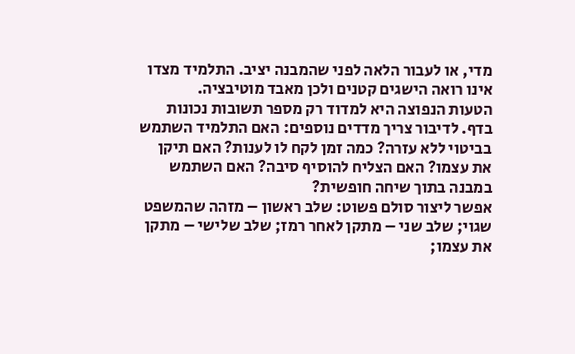מדי, או לעבור הלאה לפני שהמבנה יציב. התלמיד מצדו אינו רואה הישגים קטנים ולכן מאבד מוטיבציה.
הטעות הנפוצה היא למדוד רק מספר תשובות נכונות בדף. לדיבור צריך מדדים נוספים: האם התלמיד השתמש בביטוי ללא עזרה? כמה זמן לקח לו לענות? האם תיקן את עצמו? האם הצליח להוסיף סיבה? האם השתמש במבנה בתוך שיחה חופשית?
אפשר ליצור סולם פשוט: שלב ראשון – מזהה שהמשפט שגוי; שלב שני – מתקן לאחר רמז; שלב שלישי – מתקן את עצמו;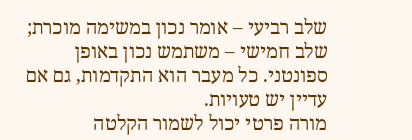שלב רביעי – אומר נכון במשימה מוכרת; שלב חמישי – משתמש נכון באופן ספונטני. כל מעבר הוא התקדמות, גם אם עדיין יש טעויות.
מורה פרטי יכול לשמור הקלטה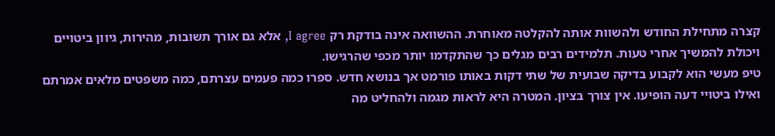קצרה מתחילת החודש ולהשוות אותה להקלטה מאוחרת. ההשוואה אינה בודקת רק I agree, אלא גם אורך תשובות, מהירות, גיוון ביטויים ויכולת להמשיך אחרי טעות. תלמידים רבים מגלים כך שהתקדמו יותר מכפי שהרגישו.
טיפ מעשי הוא לקבוע בדיקה שבועית של שתי דקות באותו פורמט אך בנושא חדש. ספרו כמה פעמים עצרתם, כמה משפטים מלאים אמרתם ואילו ביטויי דעה הופיעו. אין צורך בציון. המטרה היא לראות מגמה ולהחליט מה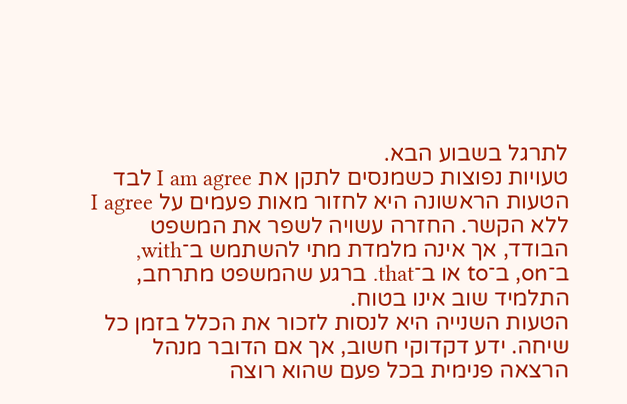לתרגל בשבוע הבא.
טעויות נפוצות כשמנסים לתקן את I am agree לבד
הטעות הראשונה היא לחזור מאות פעמים על I agree ללא הקשר. החזרה עשויה לשפר את המשפט הבודד, אך אינה מלמדת מתי להשתמש ב־with, ב־on, ב־to או ב־that. ברגע שהמשפט מתרחב, התלמיד שוב אינו בטוח.
הטעות השנייה היא לנסות לזכור את הכלל בזמן כל שיחה. ידע דקדוקי חשוב, אך אם הדובר מנהל הרצאה פנימית בכל פעם שהוא רוצה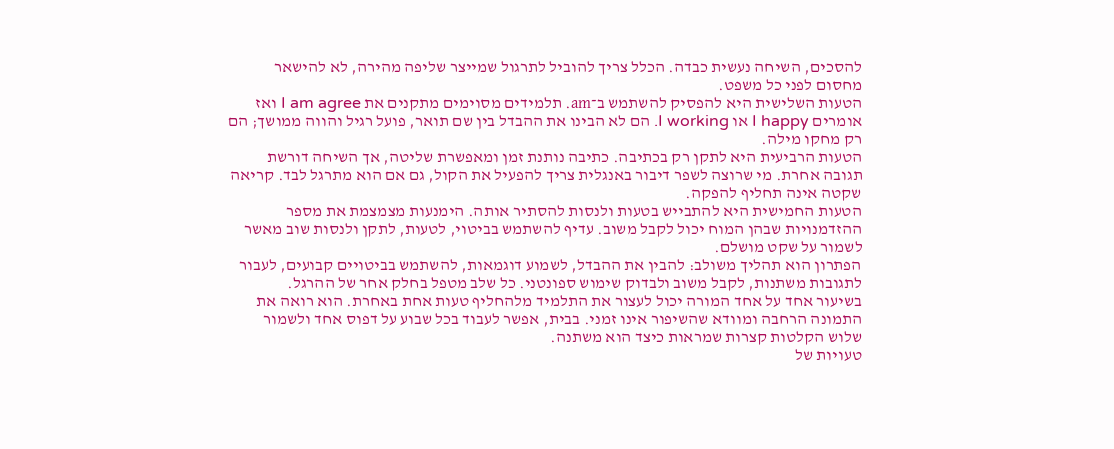להסכים, השיחה נעשית כבדה. הכלל צריך להוביל לתרגול שמייצר שליפה מהירה, לא להישאר מחסום לפני כל משפט.
הטעות השלישית היא להפסיק להשתמש ב־am. תלמידים מסוימים מתקנים את I am agree ואז אומרים I happy או I working. הם לא הבינו את ההבדל בין שם תואר, פועל רגיל והווה ממושך; הם רק מחקו מילה.
הטעות הרביעית היא לתקן רק בכתיבה. כתיבה נותנת זמן ומאפשרת שליטה, אך השיחה דורשת תגובה אחרת. מי שרוצה לשפר דיבור באנגלית צריך להפעיל את הקול, גם אם הוא מתרגל לבד. קריאה שקטה אינה תחליף להפקה.
הטעות החמישית היא להתבייש בטעות ולנסות להסתיר אותה. הימנעות מצמצמת את מספר ההזדמנויות שבהן המוח יכול לקבל משוב. עדיף להשתמש בביטוי, לטעות, לתקן ולנסות שוב מאשר לשמור על שקט מושלם.
הפתרון הוא תהליך משולב: להבין את ההבדל, לשמוע דוגמאות, להשתמש בביטויים קבועים, לעבור לתגובות משתנות, לקבל משוב ולבדוק שימוש ספונטני. כל שלב מטפל בחלק אחר של ההרגל.
בשיעור אחד על אחד המורה יכול לעצור את התלמיד מלהחליף טעות אחת באחרת. הוא רואה את התמונה הרחבה ומוודא שהשיפור אינו זמני. בבית, אפשר לעבוד בכל שבוע על דפוס אחד ולשמור שלוש הקלטות קצרות שמראות כיצד הוא משתנה.
טעויות של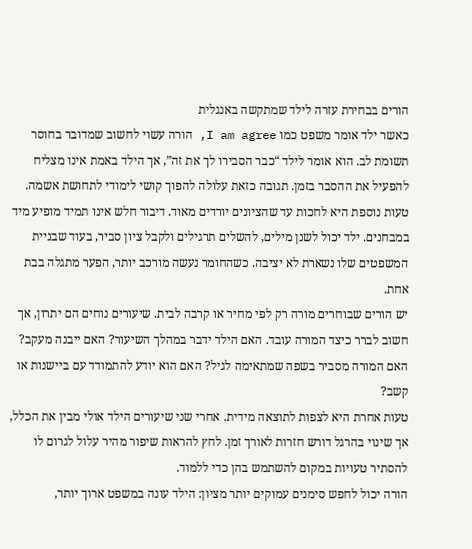הורים בבחירת עזרה לילד שמתקשה באנגלית
כאשר ילד אומר משפט כמו I am agree, הורה עשוי לחשוב שמדובר בחוסר תשומת לב. הוא אומר לילד “כבר הסבירו לך את זה”, אך הילד באמת אינו מצליח להפעיל את ההסבר בזמן. תגובה כזאת עלולה להפוך קושי לימודי לתחושת אשמה.
טעות נוספת היא לחכות עד שהציונים יורדים מאוד. דיבור חלש אינו תמיד מופיע מיד במבחנים. ילד יכול לשנן מילים, להשלים תרגילים ולקבל ציון סביר, בעוד שבניית המשפטים שלו נשארת לא יציבה. כשהחומר נעשה מורכב יותר, הפער מתגלה בבת אחת.
יש הורים שבוחרים מורה רק לפי מחיר או קרבה לבית. שיעורים נוחים הם יתרון, אך חשוב לברר כיצד המורה עובד. האם הילד ידבר במהלך השיעור? האם ייבנה מעקב? האם המורה מסביר בשפה שמתאימה לגיל? האם הוא יודע להתמודד עם ביישנות או קשב?
טעות אחרת היא לצפות לתוצאה מידית. אחרי שני שיעורים הילד אולי מבין את הכלל, אך שינוי בהרגל דורש חזרות לאורך זמן. לחץ להראות שיפור מהיר עלול לגרום לו להסתיר טעויות במקום להשתמש בהן כדי ללמוד.
הורה יכול לחפש סימנים עמוקים יותר מציון: הילד עונה במשפט ארוך יותר,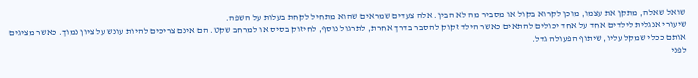שואל שאלה, מתקן את עצמו, מוכן לקרוא בקול או מסביר מה לא הבין. אלה צעדים שמראים שהוא מתחיל לקחת בעלות על השפה.
שיעורי אנגלית לילדים אחד על אחד יכולים להתאים כאשר הילד זקוק להסבר בדרך אחרת, לתרגול נוסף, לחיזוק בסיס או למרחב שקט. הם אינם צריכים להיות עונש על ציון נמוך. כאשר מציגים אותם ככלי שמקל עליו, שיתוף הפעולה גדל.
לפני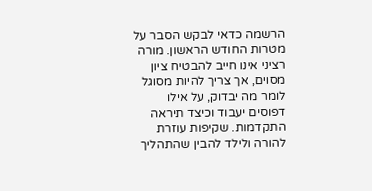הרשמה כדאי לבקש הסבר על מטרות החודש הראשון. מורה רציני אינו חייב להבטיח ציון מסוים, אך צריך להיות מסוגל לומר מה יבדוק, על אילו דפוסים יעבוד וכיצד תיראה התקדמות. שקיפות עוזרת להורה ולילד להבין שהתהליך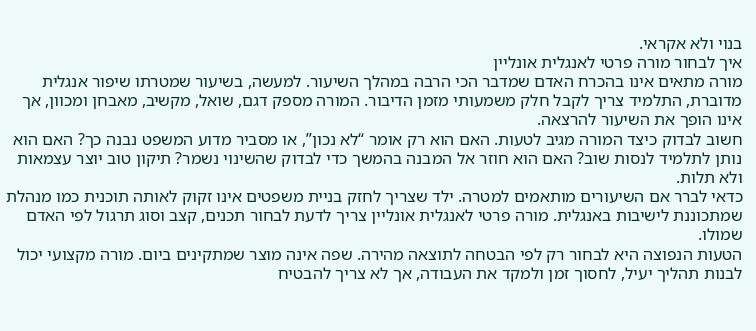בנוי ולא אקראי.
איך לבחור מורה פרטי לאנגלית אונליין
מורה מתאים אינו בהכרח האדם שמדבר הכי הרבה במהלך השיעור. למעשה, בשיעור שמטרתו שיפור אנגלית מדוברת, התלמיד צריך לקבל חלק משמעותי מזמן הדיבור. המורה מספק דגם, שואל, מקשיב, מאבחן ומכוון, אך אינו הופך את השיעור להרצאה.
חשוב לבדוק כיצד המורה מגיב לטעות. האם הוא רק אומר “לא נכון”, או מסביר מדוע המשפט נבנה כך? האם הוא נותן לתלמיד לנסות שוב? האם הוא חוזר אל המבנה בהמשך כדי לבדוק שהשינוי נשמר? תיקון טוב יוצר עצמאות ולא תלות.
כדאי לברר אם השיעורים מותאמים למטרה. ילד שצריך לחזק בניית משפטים אינו זקוק לאותה תוכנית כמו מנהלת שמתכוננת לישיבות באנגלית. מורה פרטי לאנגלית אונליין צריך לדעת לבחור תכנים, קצב וסוג תרגול לפי האדם שמולו.
הטעות הנפוצה היא לבחור רק לפי הבטחה לתוצאה מהירה. שפה אינה מוצר שמתקינים ביום. מורה מקצועי יכול לבנות תהליך יעיל, לחסוך זמן ולמקד את העבודה, אך לא צריך להבטיח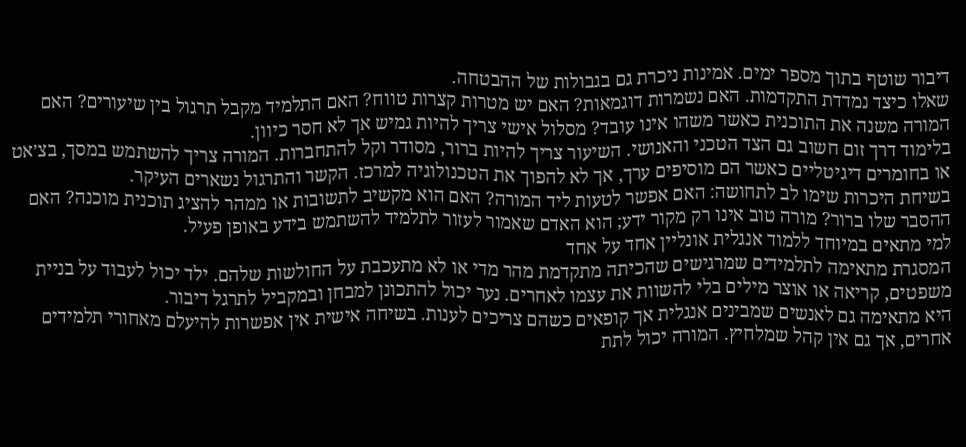דיבור שוטף בתוך מספר ימים. אמינות ניכרת גם בגבולות של ההבטחה.
שאלו כיצד נמדדת התקדמות. האם נשמרות דוגמאות? האם יש מטרות קצרות טווח? האם התלמיד מקבל תרגול בין שיעורים? האם המורה משנה את התוכנית כאשר משהו אינו עובד? מסלול אישי צריך להיות גמיש אך לא חסר כיוון.
בלימוד דרך זום חשוב גם הצד הטכני והאנושי. השיעור צריך להיות ברור, מסודר וקל להתחברות. המורה צריך להשתמש במסך, בצ׳אט או בחומרים דיגיטליים כאשר הם מוסיפים ערך, אך לא להפוך את הטכנולוגיה למרכז. הקשר והתרגול נשארים העיקר.
בשיחת היכרות שימו לב לתחושה: האם אפשר לטעות ליד המורה? האם הוא מקשיב לתשובות או ממהר להציג תוכנית מוכנה? האם ההסבר שלו ברור? מורה טוב אינו רק מקור ידע; הוא האדם שאמור לעזור לתלמיד להשתמש בידע באופן פעיל.
למי מתאים במיוחד ללמוד אנגלית אונליין אחד על אחד
המסגרת מתאימה לתלמידים שמרגישים שהכיתה מתקדמת מהר מדי או לא מתעכבת על החולשות שלהם. ילד יכול לעבוד על בניית משפטים, קריאה או אוצר מילים בלי להשוות את עצמו לאחרים. נער יכול להתכונן למבחן ובמקביל לתרגל דיבור.
היא מתאימה גם לאנשים שמבינים אנגלית אך קופאים כשהם צריכים לענות. בשיחה אישית אין אפשרות להיעלם מאחורי תלמידים אחרים, אך גם אין קהל שמלחיץ. המורה יכול לתת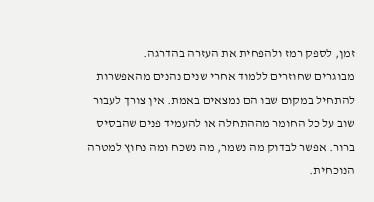זמן, לספק רמז ולהפחית את העזרה בהדרגה.
מבוגרים שחוזרים ללמוד אחרי שנים נהנים מהאפשרות להתחיל במקום שבו הם נמצאים באמת. אין צורך לעבור שוב על כל החומר מההתחלה או להעמיד פנים שהבסיס ברור. אפשר לבדוק מה נשמר, מה נשכח ומה נחוץ למטרה הנוכחית.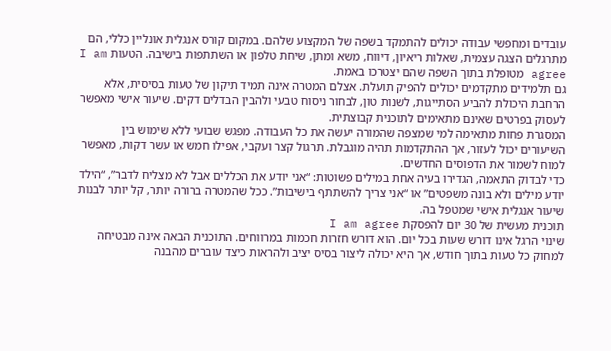עובדים ומחפשי עבודה יכולים להתמקד בשפה של המקצוע שלהם. במקום קורס אנגלית אונליין כללי, הם מתרגלים הצגה עצמית, שאלות ריאיון, דיווח, משא ומתן, שיחת טלפון או השתתפות בישיבה. הטעות I am agree מטופלת בתוך השפה שהם יצטרכו באמת.
גם תלמידים מתקדמים יכולים להפיק תועלת. אצלם המטרה אינה תמיד תיקון של טעות בסיסית, אלא הרחבת היכולת להביע הסתייגות, לשנות טון, לבחור ניסוח טבעי ולהבין הבדלים דקים. שיעור אישי מאפשר לעסוק בפרטים שאינם מתאימים לתוכנית קבוצתית.
המסגרת פחות מתאימה למי שמצפה שהמורה יעשה את כל העבודה. מפגש שבועי ללא שימוש בין השיעורים יכול לעזור, אך ההתקדמות תהיה מוגבלת. תרגול קצר ועקבי, אפילו חמש או עשר דקות, מאפשר למוח לשמור את הדפוסים החדשים.
כדי לבדוק התאמה, הגדירו בעיה אחת במילים פשוטות: “אני יודע את הכללים אבל לא מצליח לדבר”, “הילד יודע מילים ולא בונה משפטים” או “אני צריך להשתתף בישיבות”. ככל שהמטרה ברורה יותר, קל יותר לבנות שיעור אנגלית אישי שמטפל בה.
תוכנית מעשית של 30 יום להפסקת I am agree
שינוי הרגל אינו דורש שעות בכל יום. הוא דורש חזרות חכמות במרווחים. התוכנית הבאה אינה מבטיחה למחוק כל טעות בתוך חודש, אך היא יכולה ליצור בסיס יציב ולהראות כיצד עוברים מהבנה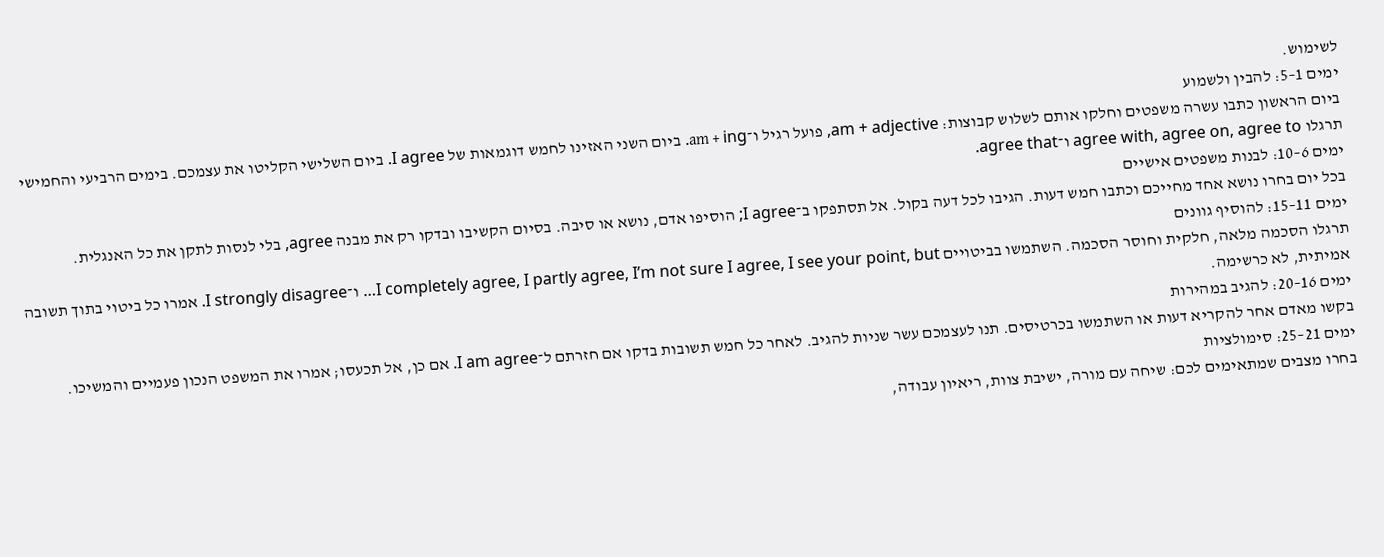לשימוש.
ימים 1–5: להבין ולשמוע
ביום הראשון כתבו עשרה משפטים וחלקו אותם לשלוש קבוצות: am + adjective, פועל רגיל ו־am + ing. ביום השני האזינו לחמש דוגמאות של I agree. ביום השלישי הקליטו את עצמכם. בימים הרביעי והחמישי תרגלו agree with, agree on, agree to ו־agree that.
ימים 6–10: לבנות משפטים אישיים
בכל יום בחרו נושא אחד מחייכם וכתבו חמש דעות. הגיבו לכל דעה בקול. אל תסתפקו ב־I agree; הוסיפו אדם, נושא או סיבה. בסיום הקשיבו ובדקו רק את מבנה agree, בלי לנסות לתקן את כל האנגלית.
ימים 11–15: להוסיף גוונים
תרגלו הסכמה מלאה, חלקית וחוסר הסכמה. השתמשו בביטויים I completely agree, I partly agree, I’m not sure I agree, I see your point, but… ו־I strongly disagree. אמרו כל ביטוי בתוך תשובה אמיתית, לא כרשימה.
ימים 16–20: להגיב במהירות
בקשו מאדם אחר להקריא דעות או השתמשו בכרטיסים. תנו לעצמכם עשר שניות להגיב. לאחר כל חמש תשובות בדקו אם חזרתם ל־I am agree. אם כן, אל תכעסו; אמרו את המשפט הנכון פעמיים והמשיכו.
ימים 21–25: סימולציות
בחרו מצבים שמתאימים לכם: שיחה עם מורה, ישיבת צוות, ריאיון עבודה,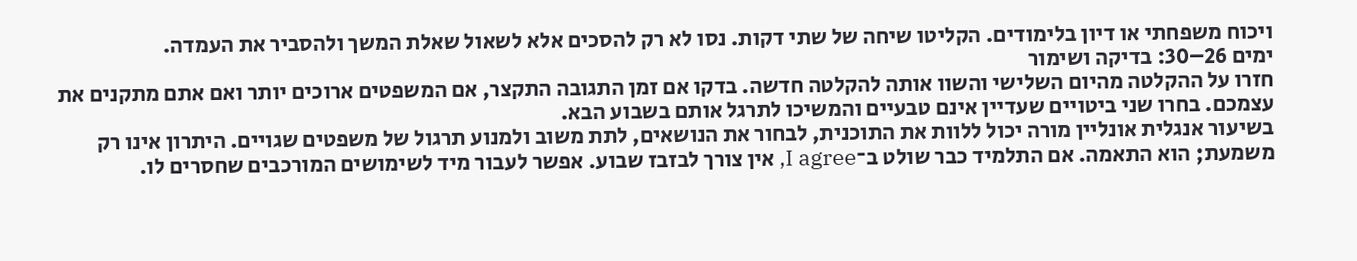ויכוח משפחתי או דיון בלימודים. הקליטו שיחה של שתי דקות. נסו לא רק להסכים אלא לשאול שאלת המשך ולהסביר את העמדה.
ימים 26–30: בדיקה ושימור
חזרו על ההקלטה מהיום השלישי והשוו אותה להקלטה חדשה. בדקו אם זמן התגובה התקצר, אם המשפטים ארוכים יותר ואם אתם מתקנים את עצמכם. בחרו שני ביטויים שעדיין אינם טבעיים והמשיכו לתרגל אותם בשבוע הבא.
בשיעור אנגלית אונליין מורה יכול ללוות את התוכנית, לבחור את הנושאים, לתת משוב ולמנוע תרגול של משפטים שגויים. היתרון אינו רק משמעת; הוא התאמה. אם התלמיד כבר שולט ב־I agree, אין צורך לבזבז שבוע. אפשר לעבור מיד לשימושים המורכבים שחסרים לו.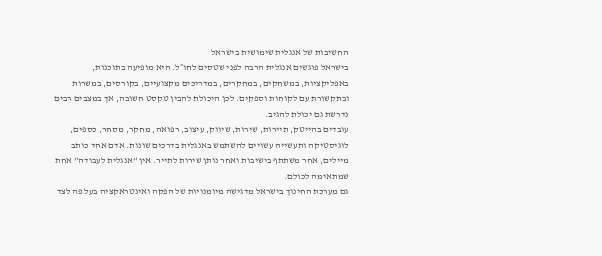החשיבות של אנגלית שימושית בישראל
בישראל פוגשים אנגלית הרבה לפני שטסים לחו״ל. היא מופיעה בתוכנות, באפליקציות, במשחקים, במחקרים, במדריכים מקצועיים, בקורסים, במשרות ובתקשורת עם לקוחות וספקים. לכן היכולת להבין טקסט חשובה, אך במצבים רבים נדרשת גם יכולת להגיב.
עובדים בהייטק, תיירות, שירות, שיווק, עיצוב, רפואה, מחקר, מסחר, כספים, לוגיסטיקה ותעשייה עשויים להשתמש באנגלית בדרכים שונות. אדם אחד כותב מיילים, אחר משתתף בישיבות ואחר נותן שירות לתייר. אין “אנגלית לעבודה” אחת שמתאימה לכולם.
גם מערכת החינוך בישראל מדגישה מיומנויות של הפקה ואינטראקציה בעל פה לצד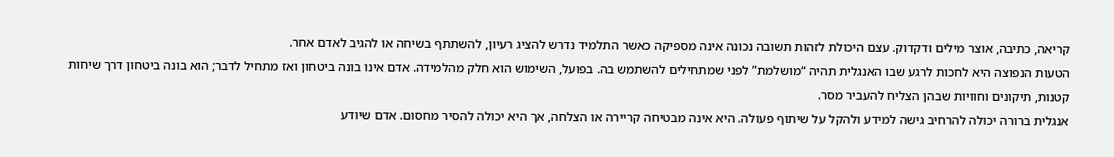קריאה, כתיבה, אוצר מילים ודקדוק. עצם היכולת לזהות תשובה נכונה אינה מספיקה כאשר התלמיד נדרש להציג רעיון, להשתתף בשיחה או להגיב לאדם אחר.
הטעות הנפוצה היא לחכות לרגע שבו האנגלית תהיה “מושלמת” לפני שמתחילים להשתמש בה. בפועל, השימוש הוא חלק מהלמידה. אדם אינו בונה ביטחון ואז מתחיל לדבר; הוא בונה ביטחון דרך שיחות קטנות, תיקונים וחוויות שבהן הצליח להעביר מסר.
אנגלית ברורה יכולה להרחיב גישה למידע ולהקל על שיתוף פעולה. היא אינה מבטיחה קריירה או הצלחה, אך היא יכולה להסיר מחסום. אדם שיודע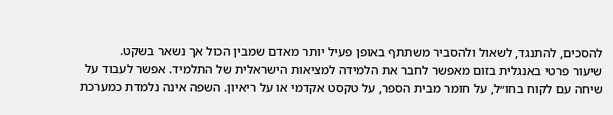להסכים, להתנגד, לשאול ולהסביר משתתף באופן פעיל יותר מאדם שמבין הכול אך נשאר בשקט.
שיעור פרטי באנגלית בזום מאפשר לחבר את הלמידה למציאות הישראלית של התלמיד. אפשר לעבוד על שיחה עם לקוח בחו״ל, על חומר מבית הספר, על טקסט אקדמי או על ריאיון. השפה אינה נלמדת כמערכת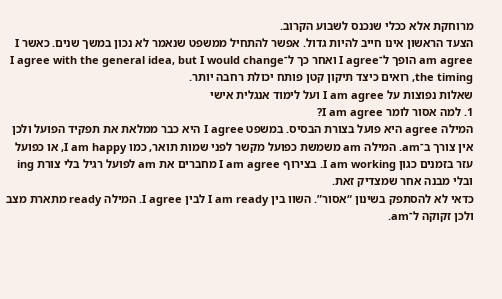מרוחקת אלא ככלי שנכנס לשבוע הקרוב.
הצעד הראשון אינו חייב להיות גדול. אפשר להתחיל ממשפט שנאמר לא נכון במשך שנים. כאשר I am agree הופך ל־I agree ואחר כך ל־I agree with the general idea, but I would change the timing, רואים כיצד תיקון קטן פותח יכולת רחבה יותר.
שאלות נפוצות על I am agree ועל לימוד אנגלית אישי
1. למה אסור לומר I am agree?
המילה agree היא פועל בצורת הבסיס. במשפט I agree היא כבר ממלאת את תפקיד הפועל ולכן אין צורך ב־am. המילה am משמשת כפועל מקשר לפני שמות תואר, כמו I am happy, או כפועל עזר בזמנים כגון I am working. בצירוף I am agree מחברים את am לפועל רגיל בלי צורת ing ובלי מבנה אחר שמצדיק זאת.
כדאי לא להסתפק בשינון “אסור”. השוו בין I am ready לבין I agree. המילה ready מתארת מצב ולכן זקוקה ל־am.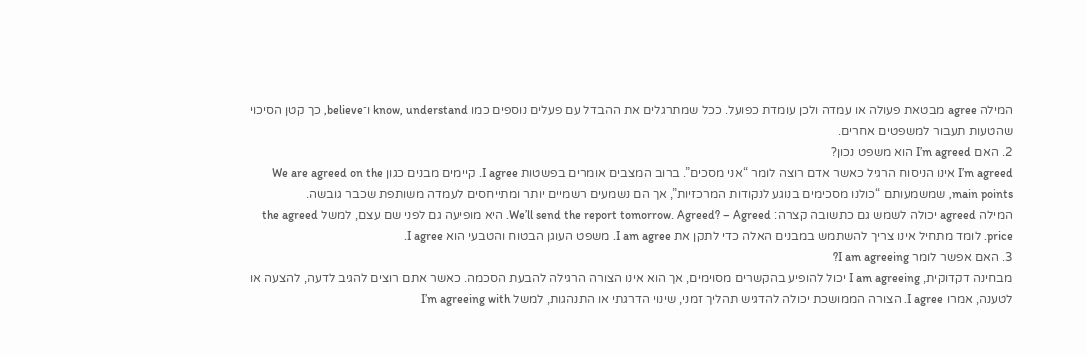המילה agree מבטאת פעולה או עמדה ולכן עומדת כפועל. ככל שמתרגלים את ההבדל עם פעלים נוספים כמו know, understand ו־believe, כך קטן הסיכוי שהטעות תעבור למשפטים אחרים.
2. האם I’m agreed הוא משפט נכון?
I’m agreed אינו הניסוח הרגיל כאשר אדם רוצה לומר “אני מסכים”. ברוב המצבים אומרים בפשטות I agree. קיימים מבנים כגון We are agreed on the main points, שמשמעותם “כולנו מסכימים בנוגע לנקודות המרכזיות”, אך הם נשמעים רשמיים יותר ומתייחסים לעמדה משותפת שכבר גובשה.
המילה agreed יכולה לשמש גם כתשובה קצרה: We’ll send the report tomorrow. Agreed? – Agreed. היא מופיעה גם לפני שם עצם, למשל the agreed price. לומד מתחיל אינו צריך להשתמש במבנים האלה כדי לתקן את I am agree. משפט העוגן הבטוח והטבעי הוא I agree.
3. האם אפשר לומר I am agreeing?
מבחינה דקדוקית, I am agreeing יכול להופיע בהקשרים מסוימים, אך הוא אינו הצורה הרגילה להבעת הסכמה. כאשר אתם רוצים להגיב לדעה, להצעה או לטענה, אמרו I agree. הצורה הממושכת יכולה להדגיש תהליך זמני, שינוי הדרגתי או התנהגות, למשל I’m agreeing with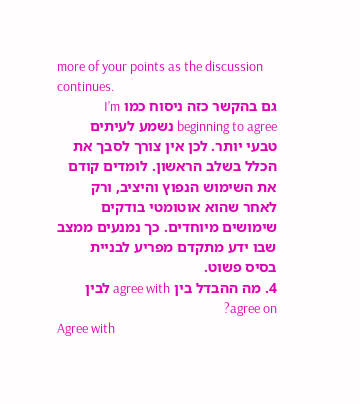more of your points as the discussion continues.
גם בהקשר כזה ניסוח כמו I’m beginning to agree נשמע לעיתים טבעי יותר. לכן אין צורך לסבך את הכלל בשלב הראשון. לומדים קודם את השימוש הנפוץ והיציב, ורק לאחר שהוא אוטומטי בודקים שימושים מיוחדים. כך נמנעים ממצב שבו ידע מתקדם מפריע לבניית בסיס פשוט.
4. מה ההבדל בין agree with לבין agree on?
Agree with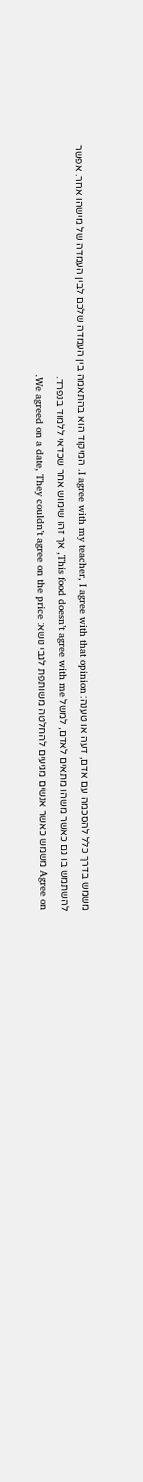משמש בדרך כלל להסכמה עם אדם, דעה או טענה: I agree with my teacher, I agree with that opinion. המיקוד הוא בהתאמה בין העמדה שלכם לבין העמדה של מישהו אחר. אפשר להשתמש בו גם כאשר משהו מתאים לאדם, למשל This food doesn’t agree with me, אך זהו שימוש אחר שכדאי ללמוד בנפרד.
Agree on משמש כאשר אנשים מגיעים להחלטה משותפת לגבי נושא: We agreed on a date, They couldn’t agree on the price.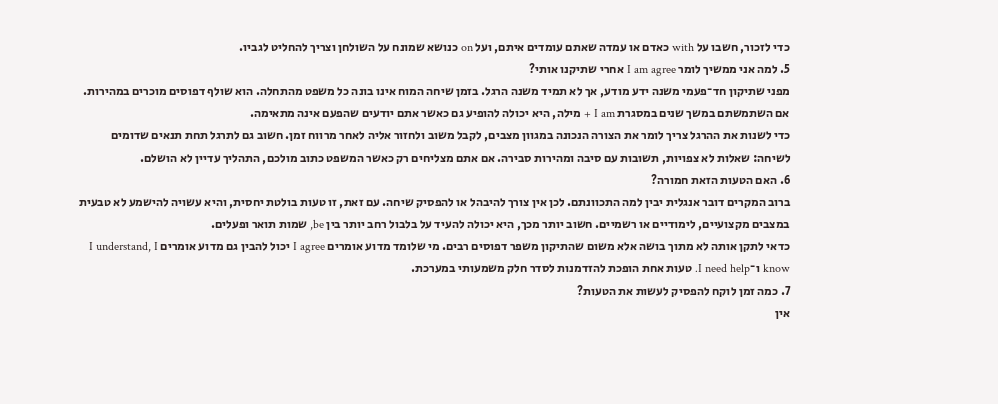כדי לזכור, חשבו על with כאדם או עמדה שאתם עומדים איתם, ועל on כנושא שמונח על השולחן וצריך להחליט לגביו.
5. למה אני ממשיך לומר I am agree אחרי שתיקנו אותי?
מפני שתיקון חד־פעמי משנה ידע מודע, אך לא תמיד משנה הרגל. בזמן שיחה המוח אינו בונה כל משפט מהתחלה. הוא שולף דפוסים מוכרים במהירות. אם השתמשתם במשך שנים במסגרת I am + מילה, היא יכולה להופיע גם כאשר אתם יודעים שהפעם אינה מתאימה.
כדי לשנות את ההרגל צריך לומר את הצורה הנכונה במגוון מצבים, לקבל משוב ולחזור אליה לאחר מרווח זמן. חשוב גם לתרגל תחת תנאים שדומים לשיחה: שאלות לא צפויות, תשובות עם סיבה ומהירות סבירה. אם אתם מצליחים רק כאשר המשפט כתוב מולכם, התהליך עדיין לא הושלם.
6. האם הטעות הזאת חמורה?
ברוב המקרים דובר אנגלית יבין למה התכוונתם. לכן אין צורך להיבהל או להפסיק שיחה. עם זאת, זו טעות בולטת יחסית, והיא עשויה להישמע לא טבעית במצבים מקצועיים, לימודיים או רשמיים. חשוב יותר מכך, היא יכולה להעיד על בלבול רחב יותר בין be, שמות תואר ופעלים.
כדאי לתקן אותה לא מתוך בושה אלא משום שהתיקון משפר דפוסים רבים. מי שלומד מדוע אומרים I agree יכול להבין גם מדוע אומרים I understand, I know ו־I need help. טעות אחת הופכת להזדמנות לסדר חלק משמעותי במערכת.
7. כמה זמן לוקח להפסיק לעשות את הטעות?
אין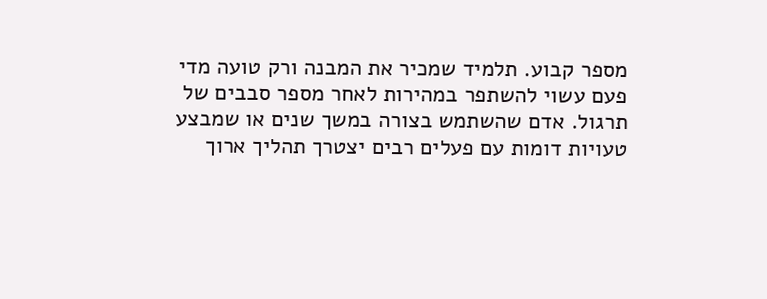מספר קבוע. תלמיד שמכיר את המבנה ורק טועה מדי פעם עשוי להשתפר במהירות לאחר מספר סבבים של תרגול. אדם שהשתמש בצורה במשך שנים או שמבצע טעויות דומות עם פעלים רבים יצטרך תהליך ארוך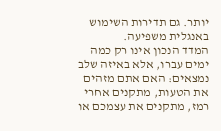יותר. גם תדירות השימוש באנגלית משפיעה.
המדד הנכון אינו רק כמה ימים עברו, אלא באיזה שלב נמצאים: האם אתם מזהים את הטעות, מתקנים אחרי רמז, מתקנים את עצמכם או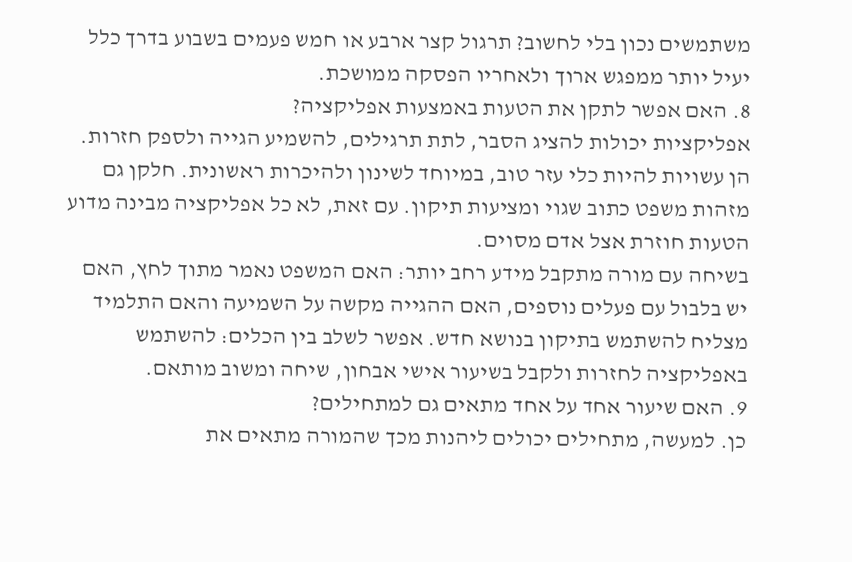משתמשים נכון בלי לחשוב? תרגול קצר ארבע או חמש פעמים בשבוע בדרך כלל יעיל יותר ממפגש ארוך ולאחריו הפסקה ממושכת.
8. האם אפשר לתקן את הטעות באמצעות אפליקציה?
אפליקציות יכולות להציג הסבר, לתת תרגילים, להשמיע הגייה ולספק חזרות. הן עשויות להיות כלי עזר טוב, במיוחד לשינון ולהיכרות ראשונית. חלקן גם מזהות משפט כתוב שגוי ומציעות תיקון. עם זאת, לא כל אפליקציה מבינה מדוע הטעות חוזרת אצל אדם מסוים.
בשיחה עם מורה מתקבל מידע רחב יותר: האם המשפט נאמר מתוך לחץ, האם יש בלבול עם פעלים נוספים, האם ההגייה מקשה על השמיעה והאם התלמיד מצליח להשתמש בתיקון בנושא חדש. אפשר לשלב בין הכלים: להשתמש באפליקציה לחזרות ולקבל בשיעור אישי אבחון, שיחה ומשוב מותאם.
9. האם שיעור אחד על אחד מתאים גם למתחילים?
כן. למעשה, מתחילים יכולים ליהנות מכך שהמורה מתאים את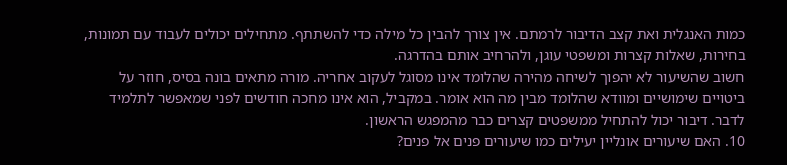כמות האנגלית ואת קצב הדיבור לרמתם. אין צורך להבין כל מילה כדי להשתתף. מתחילים יכולים לעבוד עם תמונות, בחירות, שאלות קצרות ומשפטי עוגן, ולהרחיב אותם בהדרגה.
חשוב שהשיעור לא יהפוך לשיחה מהירה שהלומד אינו מסוגל לעקוב אחריה. מורה מתאים בונה בסיס, חוזר על ביטויים שימושיים ומוודא שהלומד מבין מה הוא אומר. במקביל, הוא אינו מחכה חודשים לפני שמאפשר לתלמיד לדבר. דיבור יכול להתחיל ממשפטים קצרים כבר מהמפגש הראשון.
10. האם שיעורים אונליין יעילים כמו שיעורים פנים אל פנים?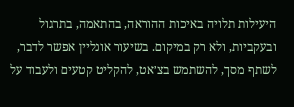היעילות תלויה באיכות ההוראה, בהתאמה, בתרגול ובעקביות, ולא רק במיקום. בשיעור אונליין אפשר לדבר, לשתף מסך, להשתמש בצ׳אט, להקליט קטעים ולעבוד על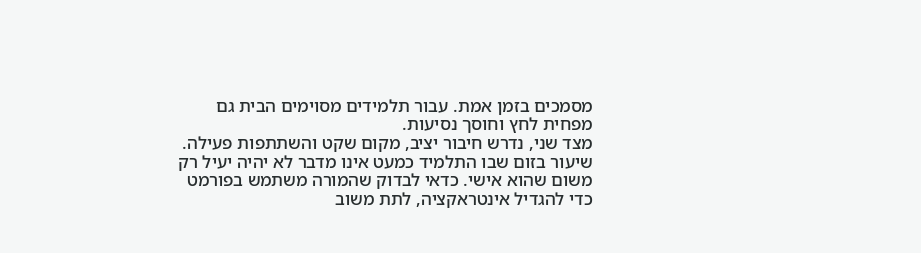מסמכים בזמן אמת. עבור תלמידים מסוימים הבית גם מפחית לחץ וחוסך נסיעות.
מצד שני, נדרש חיבור יציב, מקום שקט והשתתפות פעילה. שיעור בזום שבו התלמיד כמעט אינו מדבר לא יהיה יעיל רק משום שהוא אישי. כדאי לבדוק שהמורה משתמש בפורמט כדי להגדיל אינטראקציה, לתת משוב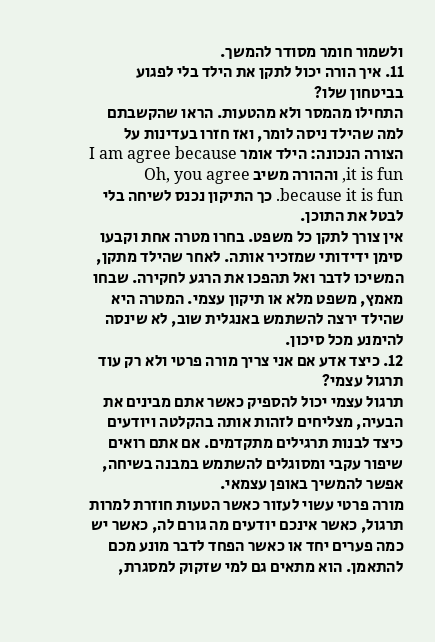ולשמור חומר מסודר להמשך.
11. איך הורה יכול לתקן את הילד בלי לפגוע בביטחון שלו?
התחילו מהמסר ולא מהטעות. הראו שהקשבתם למה שהילד ניסה לומר, ואז חזרו בעדינות על הצורה הנכונה: הילד אומר I am agree because it is fun, וההורה משיב Oh, you agree because it is fun. כך התיקון נכנס לשיחה בלי לבטל את התוכן.
אין צורך לתקן כל משפט. בחרו מטרה אחת וקבעו סימן ידידותי שמזכיר אותה. לאחר שהילד מתקן, המשיכו לדבר ואל תהפכו את הרגע לחקירה. שבחו מאמץ, משפט מלא או תיקון עצמי. המטרה היא שהילד ירצה להשתמש באנגלית שוב, לא שינסה להימנע מכל סיכון.
12. כיצד אדע אם אני צריך מורה פרטי ולא רק עוד תרגול עצמי?
תרגול עצמי יכול להספיק כאשר אתם מבינים את הבעיה, מצליחים לזהות אותה בהקלטה ויודעים כיצד לבנות תרגילים מתקדמים. אם אתם רואים שיפור עקבי ומסוגלים להשתמש במבנה בשיחה, אפשר להמשיך באופן עצמאי.
מורה פרטי עשוי לעזור כאשר הטעות חוזרת למרות תרגול, כאשר אינכם יודעים מה גורם לה, כאשר יש כמה פערים יחד או כאשר הפחד לדבר מונע מכם להתאמן. הוא מתאים גם למי שזקוק למסגרת,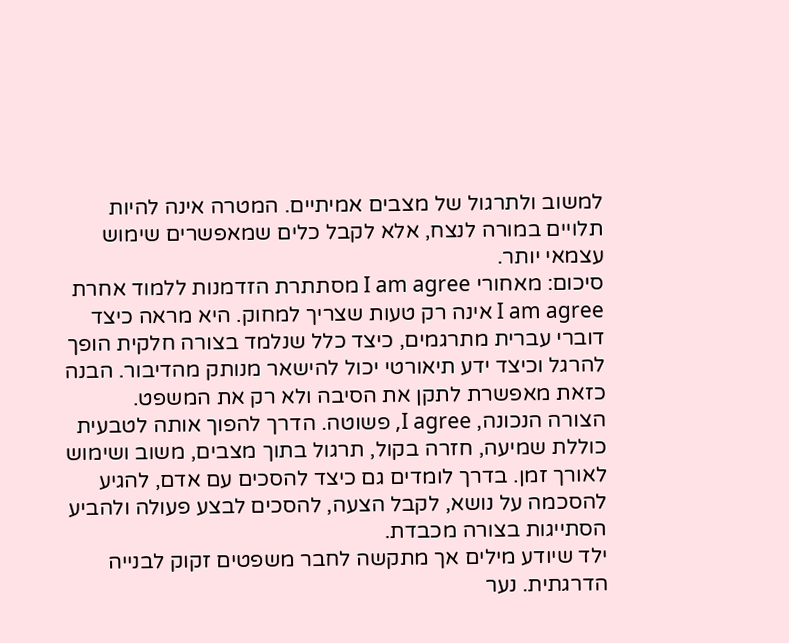למשוב ולתרגול של מצבים אמיתיים. המטרה אינה להיות תלויים במורה לנצח, אלא לקבל כלים שמאפשרים שימוש עצמאי יותר.
סיכום: מאחורי I am agree מסתתרת הזדמנות ללמוד אחרת
I am agree אינה רק טעות שצריך למחוק. היא מראה כיצד דוברי עברית מתרגמים, כיצד כלל שנלמד בצורה חלקית הופך להרגל וכיצד ידע תיאורטי יכול להישאר מנותק מהדיבור. הבנה כזאת מאפשרת לתקן את הסיבה ולא רק את המשפט.
הצורה הנכונה, I agree, פשוטה. הדרך להפוך אותה לטבעית כוללת שמיעה, חזרה בקול, תרגול בתוך מצבים, משוב ושימוש לאורך זמן. בדרך לומדים גם כיצד להסכים עם אדם, להגיע להסכמה על נושא, לקבל הצעה, להסכים לבצע פעולה ולהביע הסתייגות בצורה מכבדת.
ילד שיודע מילים אך מתקשה לחבר משפטים זקוק לבנייה הדרגתית. נער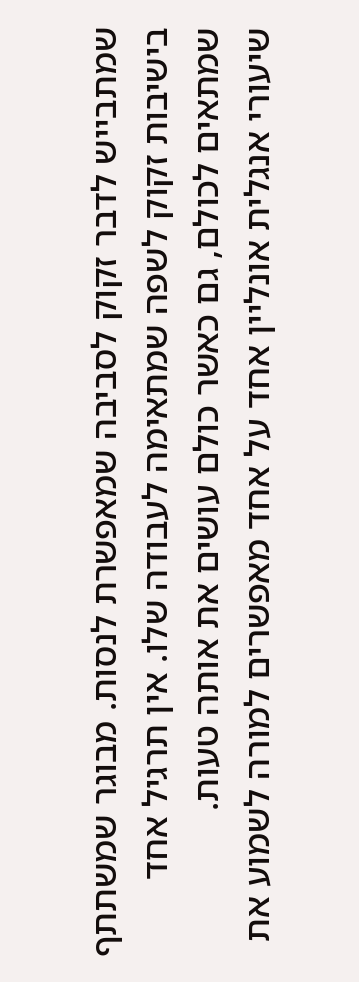שמתבייש לדבר זקוק לסביבה שמאפשרת לנסות. מבוגר שמשתתף בישיבות זקוק לשפה שמתאימה לעבודה שלו. אין תרגיל אחד שמתאים לכולם, גם כאשר כולם עושים את אותה טעות.
שיעורי אנגלית אונליין אחד על אחד מאפשרים למורה לשמוע את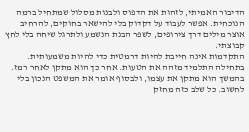הדיבור האמיתי, לזהות את הדפוס ולבנות מסלול שמתחיל ברמה הנוכחית. אפשר לעבוד על דקדוק בלי להישאר בחוקים, להרחיב אוצר מילים דרך צירופים, לשפר הבנת הנשמע ולתרגל שיחה בלי לחץ קבוצתי.
התקדמות אינה חייבת להיות דרמטית כדי להיות משמעותית. בתחילה התלמיד מזהה את הטעות. אחר כך הוא מתקן לאחר רמז. בהמשך הוא מתקן את עצמו, ולבסוף אומר את המשפט הנכון בלי לחשוב. כל שלב כזה מחזק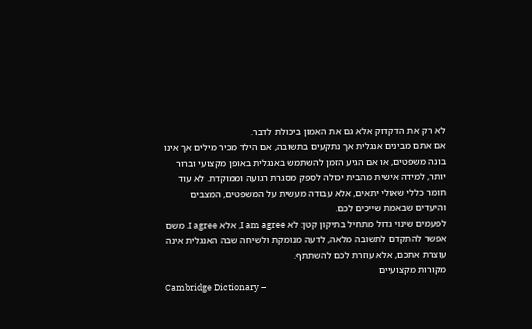לא רק את הדקדוק אלא גם את האמון ביכולת לדבר.
אם אתם מבינים אנגלית אך נתקעים בתשובה, אם הילד מכיר מילים אך אינו בונה משפטים, או אם הגיע הזמן להשתמש באנגלית באופן מקצועי וברור יותר, למידה אישית מהבית יכולה לספק מסגרת רגועה וממוקדת. לא עוד חומר כללי שאולי יתאים, אלא עבודה מעשית על המשפטים, המצבים והיעדים שבאמת שייכים לכם.
לפעמים שינוי גדול מתחיל בתיקון קטן: לא I am agree, אלא I agree. משם אפשר להתקדם לתשובה מלאה, לדעה מנומקת ולשיחה שבה האנגלית אינה עוצרת אתכם, אלא עוזרת לכם להשתתף.
מקורות מקצועיים
Cambridge Dictionary –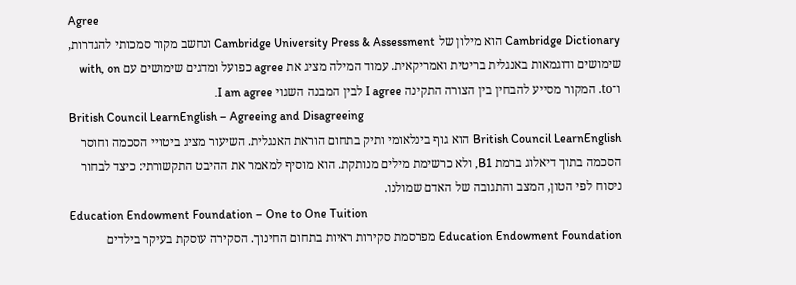Agree
Cambridge Dictionary הוא מילון של Cambridge University Press & Assessment ונחשב מקור סמכותי להגדרות, שימושים ודוגמאות באנגלית בריטית ואמריקאית. עמוד המילה מציג את agree כפועל ומדגים שימושים עם with, on ו־to. המקור מסייע להבחין בין הצורה התקינה I agree לבין המבנה השגוי I am agree.
British Council LearnEnglish – Agreeing and Disagreeing
British Council LearnEnglish הוא גוף בינלאומי ותיק בתחום הוראת האנגלית. השיעור מציג ביטויי הסכמה וחוסר הסכמה בתוך דיאלוג ברמת B1, ולא כרשימת מילים מנותקת. הוא מוסיף למאמר את ההיבט התקשורתי: כיצד לבחור ניסוח לפי הטון, המצב והתגובה של האדם שמולנו.
Education Endowment Foundation – One to One Tuition
Education Endowment Foundation מפרסמת סקירות ראיות בתחום החינוך. הסקירה עוסקת בעיקר בילדים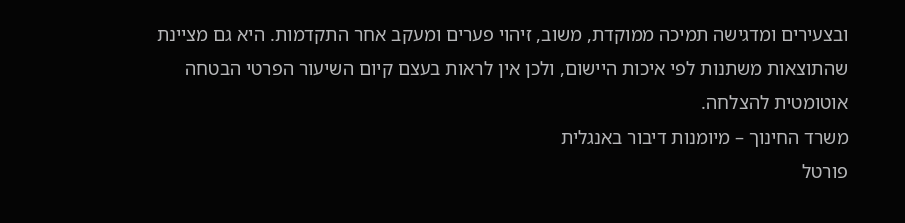ובצעירים ומדגישה תמיכה ממוקדת, משוב, זיהוי פערים ומעקב אחר התקדמות. היא גם מציינת שהתוצאות משתנות לפי איכות היישום, ולכן אין לראות בעצם קיום השיעור הפרטי הבטחה אוטומטית להצלחה.
משרד החינוך – מיומנות דיבור באנגלית
פורטל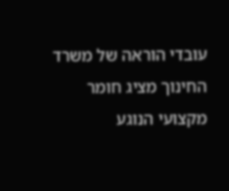עובדי הוראה של משרד החינוך מציג חומר מקצועי הנוגע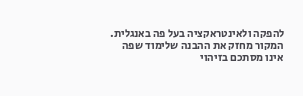להפקה ולאינטראקציה בעל פה באנגלית. המקור מחזק את ההבנה שלימוד שפה אינו מסתכם בזיהוי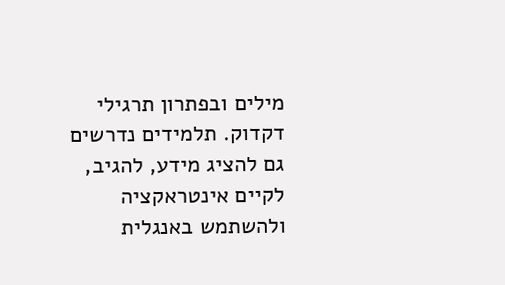מילים ובפתרון תרגילי דקדוק. תלמידים נדרשים גם להציג מידע, להגיב, לקיים אינטראקציה ולהשתמש באנגלית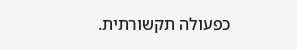כפעולה תקשורתית.